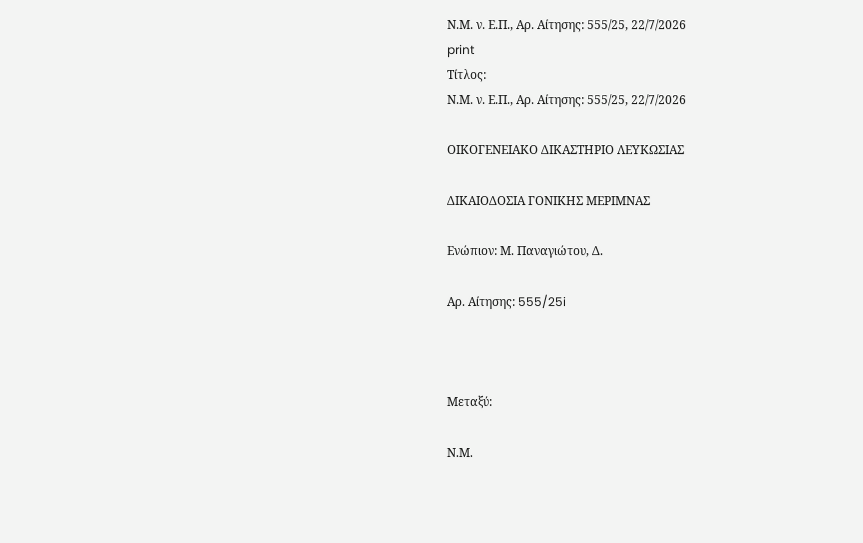Ν.Μ. ν. Ε.Π., Αρ. Αίτησης: 555/25, 22/7/2026
print
Τίτλος:
Ν.Μ. ν. Ε.Π., Αρ. Αίτησης: 555/25, 22/7/2026

ΟΙΚΟΓΕΝΕΙΑΚΟ ΔΙΚΑΣΤΗΡΙΟ ΛΕΥΚΩΣΙΑΣ

ΔΙΚΑΙΟΔΟΣΙΑ ΓΟΝΙΚΗΣ ΜΕΡΙΜΝΑΣ

Ενώπιον: Μ. Παναγιώτου, Δ.

Αρ. Αίτησης: 555/25i



Μεταξύ:

Ν.Μ.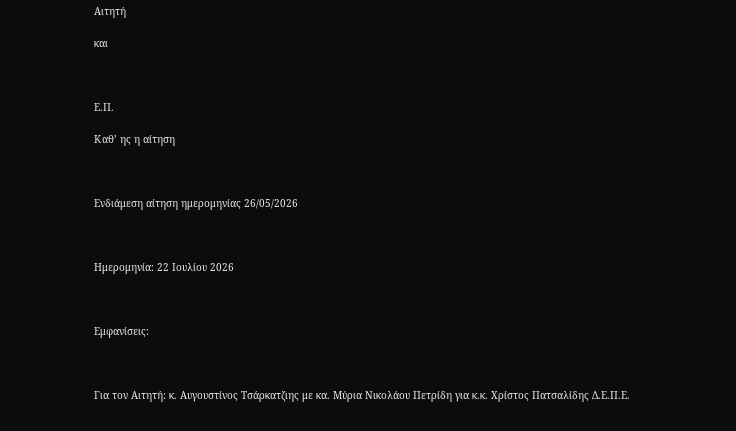Αιτητή

και



Ε.Π.

Καθ’ ης η αίτηση



Ενδιάμεση αίτηση ημερομηνίας 26/05/2026



Ημερομηνία: 22 Ιουλίου 2026



Εμφανίσεις:



Για τον Αιτητή: κ. Αυγουστίνος Τσάρκατζιης με κα. Μύρια Νικολάου Πετρίδη για κ.κ. Χρίστος Πατσαλίδης Δ.Ε.Π.Ε.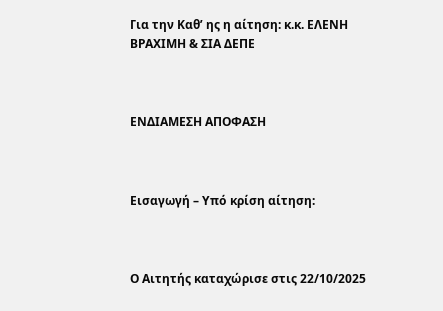Για την Καθ’ ης η αίτηση: κ.κ. ΕΛΕΝΗ ΒΡΑΧΙΜΗ & ΣΙΑ ΔΕΠΕ



ΕΝΔΙΑΜΕΣΗ ΑΠΟΦΑΣΗ



Εισαγωγή – Υπό κρίση αίτηση:



Ο Αιτητής καταχώρισε στις 22/10/2025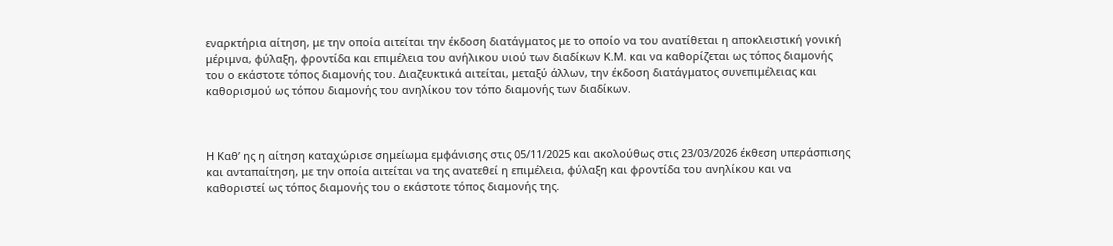εναρκτήρια αίτηση, με την οποία αιτείται την έκδοση διατάγματος με το οποίο να του ανατίθεται η αποκλειστική γονική μέριμνα, φύλαξη, φροντίδα και επιμέλεια του ανήλικου υιού των διαδίκων Κ.Μ. και να καθορίζεται ως τόπος διαμονής του ο εκάστοτε τόπος διαμονής του. Διαζευκτικά αιτείται, μεταξύ άλλων, την έκδοση διατάγματος συνεπιμέλειας και καθορισμού ως τόπου διαμονής του ανηλίκου τον τόπο διαμονής των διαδίκων.



Η Καθ’ ης η αίτηση καταχώρισε σημείωμα εμφάνισης στις 05/11/2025 και ακολούθως στις 23/03/2026 έκθεση υπεράσπισης και ανταπαίτηση, με την οποία αιτείται να της ανατεθεί η επιμέλεια, φύλαξη και φροντίδα του ανηλίκου και να καθοριστεί ως τόπος διαμονής του ο εκάστοτε τόπος διαμονής της.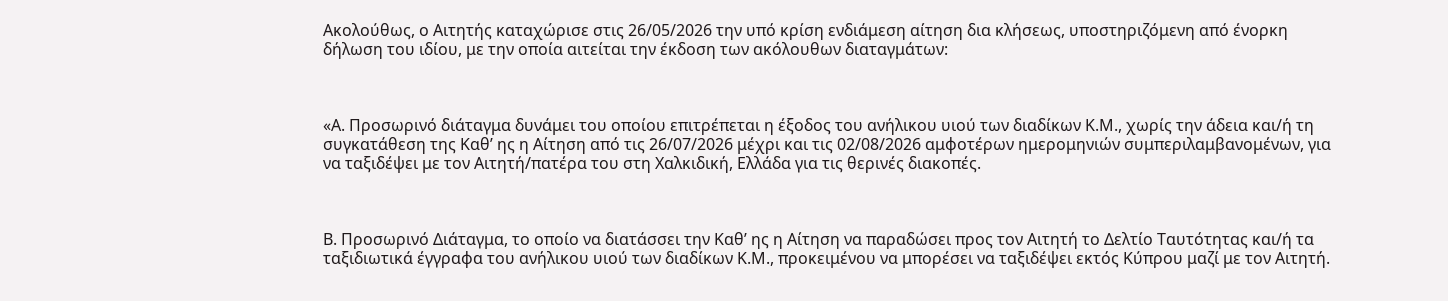Ακολούθως, ο Αιτητής καταχώρισε στις 26/05/2026 την υπό κρίση ενδιάμεση αίτηση δια κλήσεως, υποστηριζόμενη από ένορκη δήλωση του ιδίου, με την οποία αιτείται την έκδοση των ακόλουθων διαταγμάτων:



«Α. Προσωρινό διάταγμα δυνάμει του οποίου επιτρέπεται η έξοδος του ανήλικου υιού των διαδίκων Κ.Μ., χωρίς την άδεια και/ή τη συγκατάθεση της Καθ’ ης η Αίτηση από τις 26/07/2026 μέχρι και τις 02/08/2026 αμφοτέρων ημερομηνιών συμπεριλαμβανομένων, για να ταξιδέψει με τον Αιτητή/πατέρα του στη Χαλκιδική, Ελλάδα για τις θερινές διακοπές.



Β. Προσωρινό Διάταγμα, το οποίο να διατάσσει την Καθ’ ης η Αίτηση να παραδώσει προς τον Αιτητή το Δελτίο Ταυτότητας και/ή τα ταξιδιωτικά έγγραφα του ανήλικου υιού των διαδίκων Κ.Μ., προκειμένου να μπορέσει να ταξιδέψει εκτός Κύπρου μαζί με τον Αιτητή.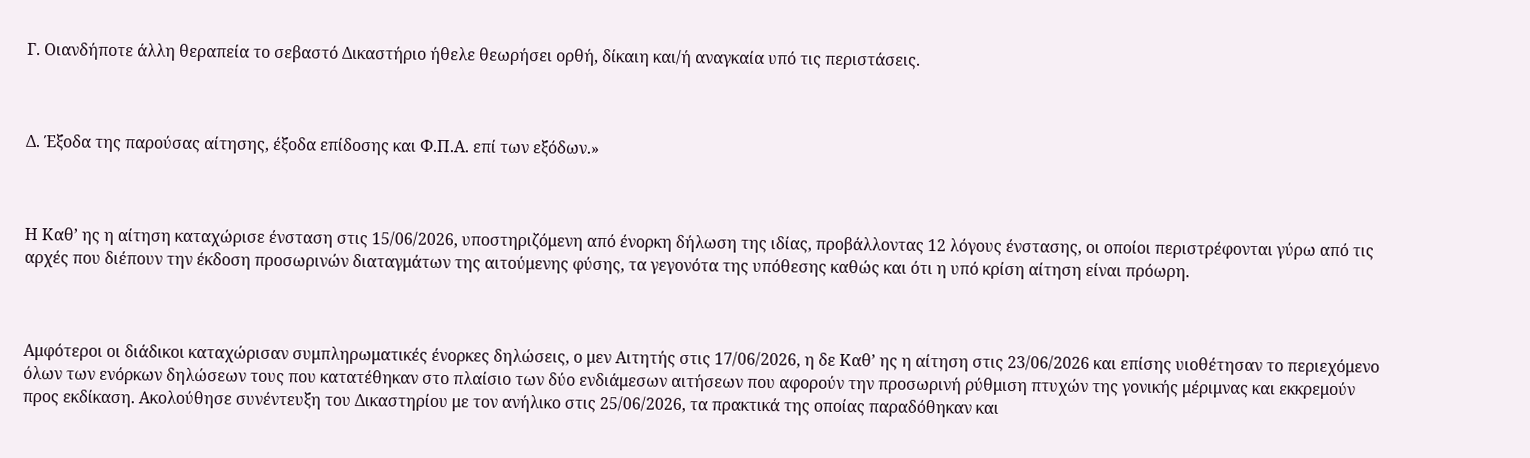Γ. Οιανδήποτε άλλη θεραπεία το σεβαστό Δικαστήριο ήθελε θεωρήσει ορθή, δίκαιη και/ή αναγκαία υπό τις περιστάσεις.



Δ. Έξοδα της παρούσας αίτησης, έξοδα επίδοσης και Φ.Π.Α. επί των εξόδων.»



Η Καθ’ ης η αίτηση καταχώρισε ένσταση στις 15/06/2026, υποστηριζόμενη από ένορκη δήλωση της ιδίας, προβάλλοντας 12 λόγους ένστασης, οι οποίοι περιστρέφονται γύρω από τις αρχές που διέπουν την έκδοση προσωρινών διαταγμάτων της αιτούμενης φύσης, τα γεγονότα της υπόθεσης καθώς και ότι η υπό κρίση αίτηση είναι πρόωρη.



Αμφότεροι οι διάδικοι καταχώρισαν συμπληρωματικές ένορκες δηλώσεις, ο μεν Αιτητής στις 17/06/2026, η δε Καθ’ ης η αίτηση στις 23/06/2026 και επίσης υιοθέτησαν το περιεχόμενο όλων των ενόρκων δηλώσεων τους που κατατέθηκαν στο πλαίσιο των δύο ενδιάμεσων αιτήσεων που αφορούν την προσωρινή ρύθμιση πτυχών της γονικής μέριμνας και εκκρεμούν προς εκδίκαση. Ακολούθησε συνέντευξη του Δικαστηρίου με τον ανήλικο στις 25/06/2026, τα πρακτικά της οποίας παραδόθηκαν και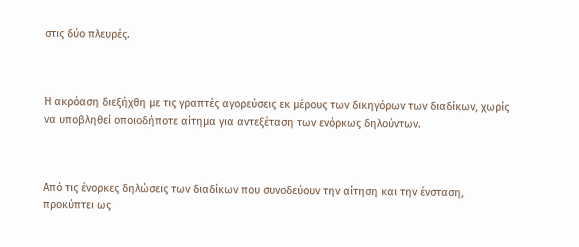στις δύο πλευρές.



Η ακρόαση διεξήχθη με τις γραπτές αγορεύσεις εκ μέρους των δικηγόρων των διαδίκων, χωρίς να υποβληθεί οποιοδήποτε αίτημα για αντεξέταση των ενόρκως δηλούντων.



Από τις ένορκες δηλώσεις των διαδίκων που συνοδεύουν την αίτηση και την ένσταση, προκύπτει ως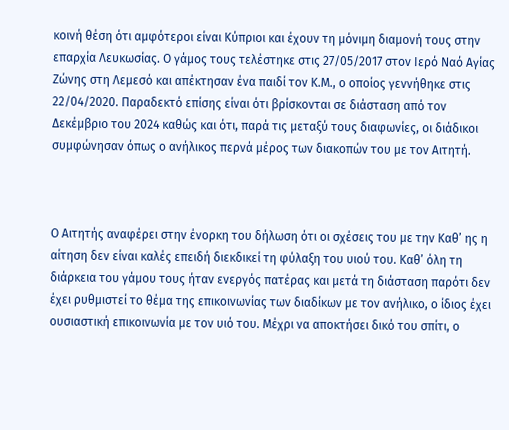κοινή θέση ότι αμφότεροι είναι Κύπριοι και έχουν τη μόνιμη διαμονή τους στην επαρχία Λευκωσίας. Ο γάμος τους τελέστηκε στις 27/05/2017 στον Ιερό Ναό Αγίας Ζώνης στη Λεμεσό και απέκτησαν ένα παιδί τον Κ.Μ., ο οποίος γεννήθηκε στις 22/04/2020. Παραδεκτό επίσης είναι ότι βρίσκονται σε διάσταση από τον Δεκέμβριο του 2024 καθώς και ότι, παρά τις μεταξύ τους διαφωνίες, οι διάδικοι συμφώνησαν όπως ο ανήλικος περνά μέρος των διακοπών του με τον Αιτητή.



Ο Αιτητής αναφέρει στην ένορκη του δήλωση ότι οι σχέσεις του με την Καθ’ ης η αίτηση δεν είναι καλές επειδή διεκδικεί τη φύλαξη του υιού του. Καθ’ όλη τη διάρκεια του γάμου τους ήταν ενεργός πατέρας και μετά τη διάσταση παρότι δεν έχει ρυθμιστεί το θέμα της επικοινωνίας των διαδίκων με τον ανήλικο, ο ίδιος έχει ουσιαστική επικοινωνία με τον υιό του. Μέχρι να αποκτήσει δικό του σπίτι, ο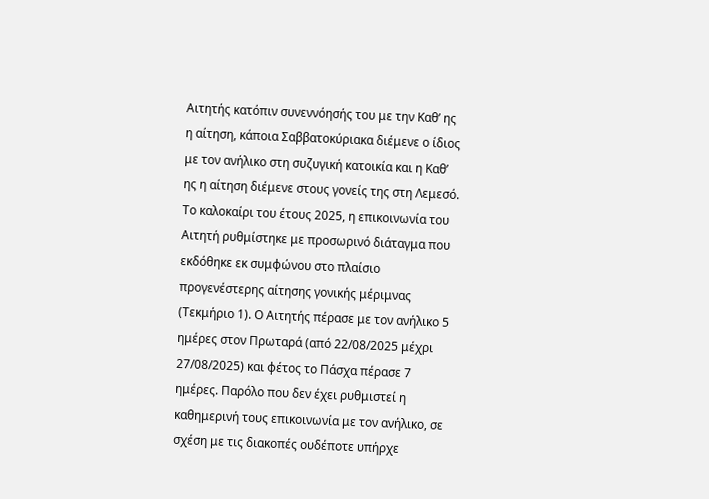Αιτητής κατόπιν συνεννόησής του με την Καθ’ ης η αίτηση, κάποια Σαββατοκύριακα διέμενε ο ίδιος με τον ανήλικο στη συζυγική κατοικία και η Καθ’ ης η αίτηση διέμενε στους γονείς της στη Λεμεσό. Το καλοκαίρι του έτους 2025, η επικοινωνία του Αιτητή ρυθμίστηκε με προσωρινό διάταγμα που εκδόθηκε εκ συμφώνου στο πλαίσιο προγενέστερης αίτησης γονικής μέριμνας (Τεκμήριο 1). Ο Αιτητής πέρασε με τον ανήλικο 5 ημέρες στον Πρωταρά (από 22/08/2025 μέχρι 27/08/2025) και φέτος το Πάσχα πέρασε 7 ημέρες. Παρόλο που δεν έχει ρυθμιστεί η καθημερινή τους επικοινωνία με τον ανήλικο, σε σχέση με τις διακοπές ουδέποτε υπήρχε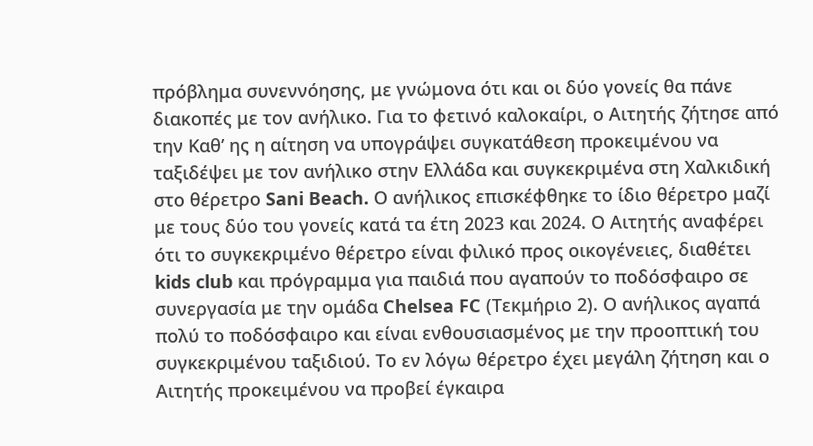πρόβλημα συνεννόησης, με γνώμονα ότι και οι δύο γονείς θα πάνε διακοπές με τον ανήλικο. Για το φετινό καλοκαίρι, ο Αιτητής ζήτησε από την Καθ’ ης η αίτηση να υπογράψει συγκατάθεση προκειμένου να ταξιδέψει με τον ανήλικο στην Ελλάδα και συγκεκριμένα στη Χαλκιδική στο θέρετρο Sani Beach. Ο ανήλικος επισκέφθηκε το ίδιο θέρετρο μαζί με τους δύο του γονείς κατά τα έτη 2023 και 2024. Ο Αιτητής αναφέρει ότι το συγκεκριμένο θέρετρο είναι φιλικό προς οικογένειες, διαθέτει kids club και πρόγραμμα για παιδιά που αγαπούν το ποδόσφαιρο σε συνεργασία με την ομάδα Chelsea FC (Τεκμήριο 2). Ο ανήλικος αγαπά πολύ το ποδόσφαιρο και είναι ενθουσιασμένος με την προοπτική του συγκεκριμένου ταξιδιού. Το εν λόγω θέρετρο έχει μεγάλη ζήτηση και ο Αιτητής προκειμένου να προβεί έγκαιρα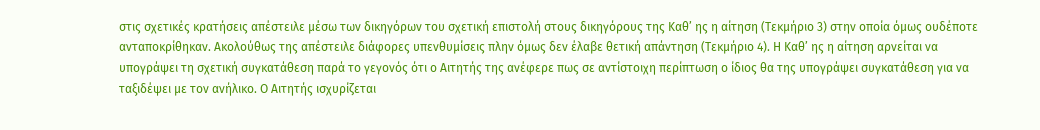στις σχετικές κρατήσεις απέστειλε μέσω των δικηγόρων του σχετική επιστολή στους δικηγόρους της Καθ’ ης η αίτηση (Τεκμήριο 3) στην οποία όμως ουδέποτε ανταποκρίθηκαν. Ακολούθως της απέστειλε διάφορες υπενθυμίσεις πλην όμως δεν έλαβε θετική απάντηση (Τεκμήριο 4). Η Καθ’ ης η αίτηση αρνείται να υπογράψει τη σχετική συγκατάθεση παρά το γεγονός ότι ο Αιτητής της ανέφερε πως σε αντίστοιχη περίπτωση ο ίδιος θα της υπογράψει συγκατάθεση για να ταξιδέψει με τον ανήλικο. Ο Αιτητής ισχυρίζεται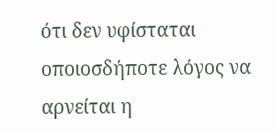ότι δεν υφίσταται οποιοσδήποτε λόγος να αρνείται η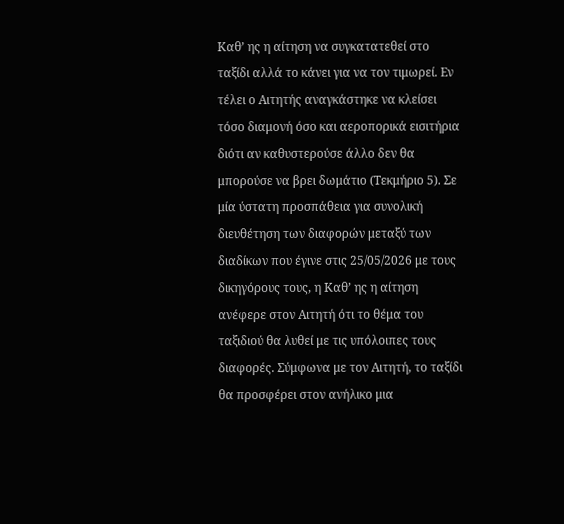Καθ’ ης η αίτηση να συγκατατεθεί στο ταξίδι αλλά το κάνει για να τον τιμωρεί. Εν τέλει ο Αιτητής αναγκάστηκε να κλείσει τόσο διαμονή όσο και αεροπορικά εισιτήρια διότι αν καθυστερούσε άλλο δεν θα μπορούσε να βρει δωμάτιο (Τεκμήριο 5). Σε μία ύστατη προσπάθεια για συνολική διευθέτηση των διαφορών μεταξύ των διαδίκων που έγινε στις 25/05/2026 με τους δικηγόρους τους, η Καθ’ ης η αίτηση ανέφερε στον Αιτητή ότι το θέμα του ταξιδιού θα λυθεί με τις υπόλοιπες τους διαφορές. Σύμφωνα με τον Αιτητή, το ταξίδι θα προσφέρει στον ανήλικο μια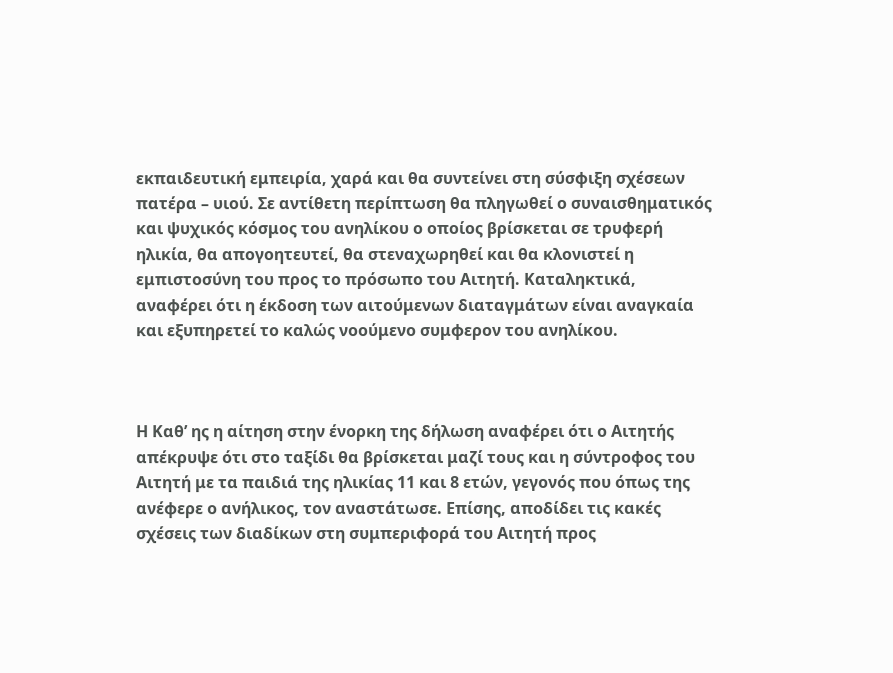εκπαιδευτική εμπειρία, χαρά και θα συντείνει στη σύσφιξη σχέσεων πατέρα – υιού. Σε αντίθετη περίπτωση θα πληγωθεί ο συναισθηματικός και ψυχικός κόσμος του ανηλίκου ο οποίος βρίσκεται σε τρυφερή ηλικία, θα απογοητευτεί, θα στεναχωρηθεί και θα κλονιστεί η εμπιστοσύνη του προς το πρόσωπο του Αιτητή. Καταληκτικά, αναφέρει ότι η έκδοση των αιτούμενων διαταγμάτων είναι αναγκαία και εξυπηρετεί το καλώς νοούμενο συμφερον του ανηλίκου.



Η Καθ’ ης η αίτηση στην ένορκη της δήλωση αναφέρει ότι ο Αιτητής απέκρυψε ότι στο ταξίδι θα βρίσκεται μαζί τους και η σύντροφος του Αιτητή με τα παιδιά της ηλικίας 11 και 8 ετών, γεγονός που όπως της ανέφερε ο ανήλικος, τον αναστάτωσε. Επίσης, αποδίδει τις κακές σχέσεις των διαδίκων στη συμπεριφορά του Αιτητή προς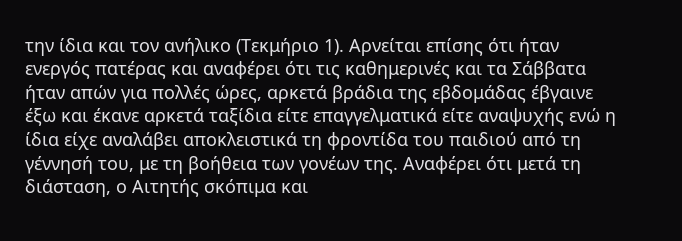την ίδια και τον ανήλικο (Τεκμήριο 1). Αρνείται επίσης ότι ήταν ενεργός πατέρας και αναφέρει ότι τις καθημερινές και τα Σάββατα ήταν απών για πολλές ώρες, αρκετά βράδια της εβδομάδας έβγαινε έξω και έκανε αρκετά ταξίδια είτε επαγγελματικά είτε αναψυχής ενώ η ίδια είχε αναλάβει αποκλειστικά τη φροντίδα του παιδιού από τη γέννησή του, με τη βοήθεια των γονέων της. Αναφέρει ότι μετά τη διάσταση, ο Αιτητής σκόπιμα και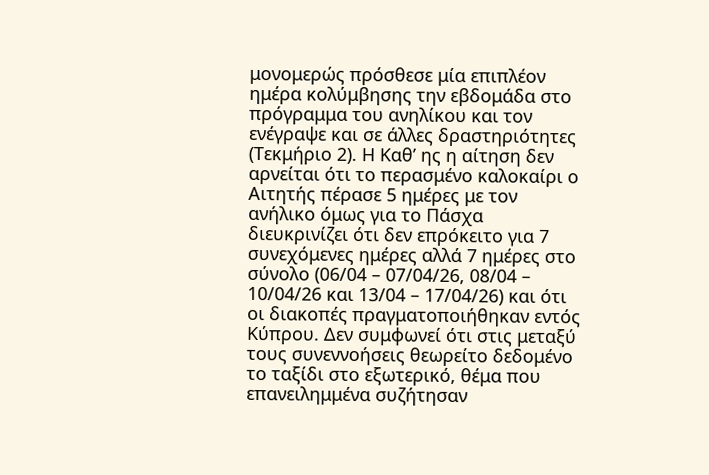μονομερώς πρόσθεσε μία επιπλέον ημέρα κολύμβησης την εβδομάδα στο πρόγραμμα του ανηλίκου και τον ενέγραψε και σε άλλες δραστηριότητες (Τεκμήριο 2). Η Καθ’ ης η αίτηση δεν αρνείται ότι το περασμένο καλοκαίρι ο Αιτητής πέρασε 5 ημέρες με τον ανήλικο όμως για το Πάσχα διευκρινίζει ότι δεν επρόκειτο για 7 συνεχόμενες ημέρες αλλά 7 ημέρες στο σύνολο (06/04 – 07/04/26, 08/04 – 10/04/26 και 13/04 – 17/04/26) και ότι οι διακοπές πραγματοποιήθηκαν εντός Κύπρου. Δεν συμφωνεί ότι στις μεταξύ τους συνεννοήσεις θεωρείτο δεδομένο το ταξίδι στο εξωτερικό, θέμα που επανειλημμένα συζήτησαν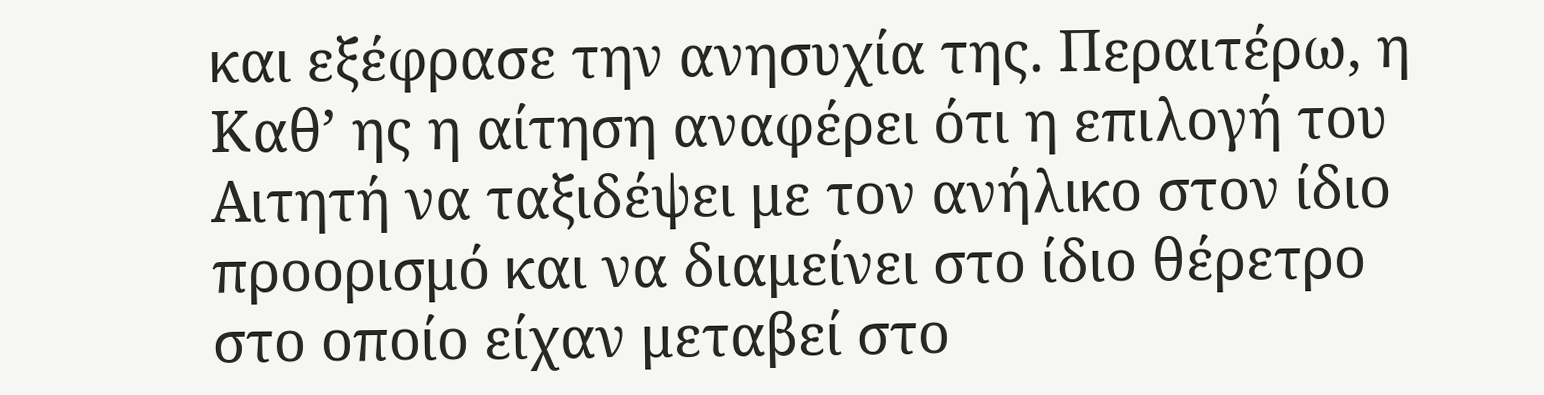και εξέφρασε την ανησυχία της. Περαιτέρω, η Καθ’ ης η αίτηση αναφέρει ότι η επιλογή του Αιτητή να ταξιδέψει με τον ανήλικο στον ίδιο προορισμό και να διαμείνει στο ίδιο θέρετρο στο οποίο είχαν μεταβεί στο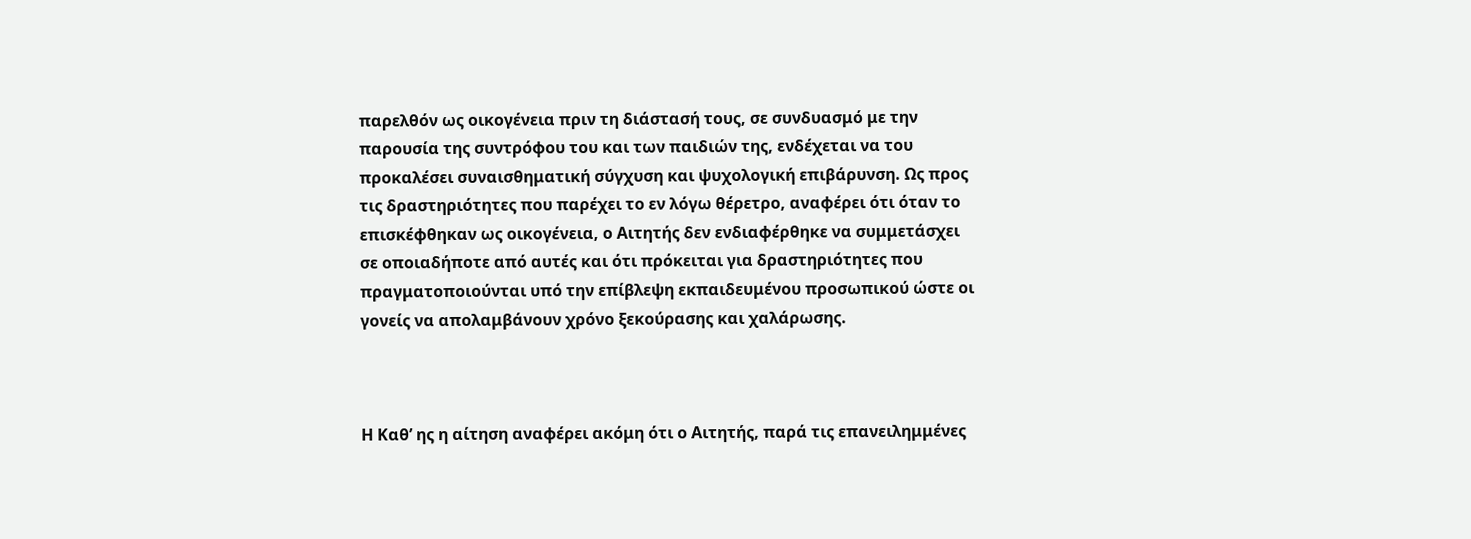παρελθόν ως οικογένεια πριν τη διάστασή τους, σε συνδυασμό με την παρουσία της συντρόφου του και των παιδιών της, ενδέχεται να του προκαλέσει συναισθηματική σύγχυση και ψυχολογική επιβάρυνση. Ως προς τις δραστηριότητες που παρέχει το εν λόγω θέρετρο, αναφέρει ότι όταν το επισκέφθηκαν ως οικογένεια, ο Αιτητής δεν ενδιαφέρθηκε να συμμετάσχει σε οποιαδήποτε από αυτές και ότι πρόκειται για δραστηριότητες που πραγματοποιούνται υπό την επίβλεψη εκπαιδευμένου προσωπικού ώστε οι γονείς να απολαμβάνουν χρόνο ξεκούρασης και χαλάρωσης.



Η Καθ’ ης η αίτηση αναφέρει ακόμη ότι ο Αιτητής, παρά τις επανειλημμένες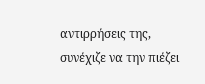αντιρρήσεις της, συνέχιζε να την πιέζει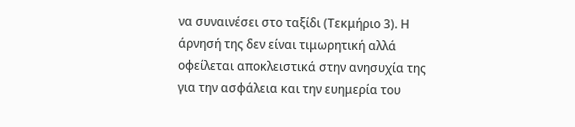να συναινέσει στο ταξίδι (Τεκμήριο 3). Η άρνησή της δεν είναι τιμωρητική αλλά οφείλεται αποκλειστικά στην ανησυχία της για την ασφάλεια και την ευημερία του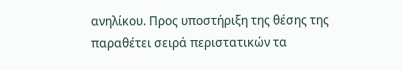ανηλίκου. Προς υποστήριξη της θέσης της παραθέτει σειρά περιστατικών τα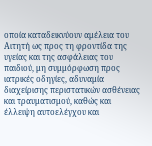οποία καταδεικνύουν αμέλεια του Αιτητή ως προς τη φροντίδα της υγείας και της ασφάλειας του παιδιού, μη συμμόρφωση προς ιατρικές οδηγίες, αδυναμία διαχείρισης περιστατικών ασθένειας και τραυματισμού, καθώς και έλλειψη αυτοελέγχου και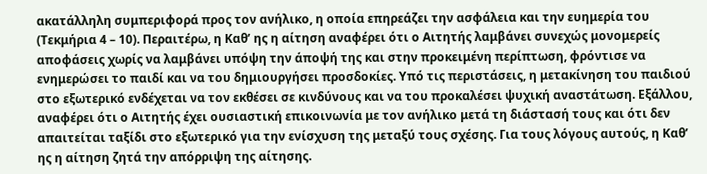ακατάλληλη συμπεριφορά προς τον ανήλικο, η οποία επηρεάζει την ασφάλεια και την ευημερία του (Τεκμήρια 4 – 10). Περαιτέρω, η Καθ’ ης η αίτηση αναφέρει ότι ο Αιτητής λαμβάνει συνεχώς μονομερείς αποφάσεις χωρίς να λαμβάνει υπόψη την άποψή της και στην προκειμένη περίπτωση, φρόντισε να ενημερώσει το παιδί και να του δημιουργήσει προσδοκίες. Υπό τις περιστάσεις, η μετακίνηση του παιδιού στο εξωτερικό ενδέχεται να τον εκθέσει σε κινδύνους και να του προκαλέσει ψυχική αναστάτωση. Εξάλλου, αναφέρει ότι ο Αιτητής έχει ουσιαστική επικοινωνία με τον ανήλικο μετά τη διάστασή τους και ότι δεν απαιτείται ταξίδι στο εξωτερικό για την ενίσχυση της μεταξύ τους σχέσης. Για τους λόγους αυτούς, η Καθ’ ης η αίτηση ζητά την απόρριψη της αίτησης.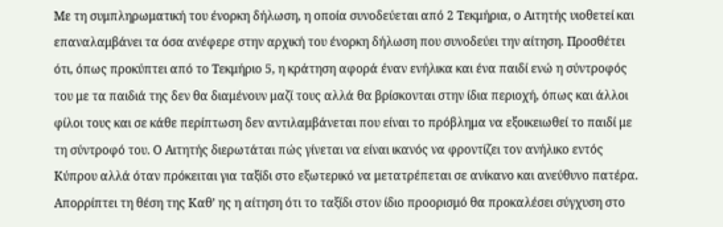Με τη συμπληρωματική του ένορκη δήλωση, η οποία συνοδεύεται από 2 Τεκμήρια, ο Αιτητής υιοθετεί και επαναλαμβάνει τα όσα ανέφερε στην αρχική του ένορκη δήλωση που συνοδεύει την αίτηση. Προσθέτει ότι, όπως προκύπτει από το Τεκμήριο 5, η κράτηση αφορά έναν ενήλικα και ένα παιδί ενώ η σύντροφός του με τα παιδιά της δεν θα διαμένουν μαζί τους αλλά θα βρίσκονται στην ίδια περιοχή, όπως και άλλοι φίλοι τους και σε κάθε περίπτωση δεν αντιλαμβάνεται που είναι το πρόβλημα να εξοικειωθεί το παιδί με τη σύντροφό του. Ο Αιτητής διερωτάται πώς γίνεται να είναι ικανός να φροντίζει τον ανήλικο εντός Κύπρου αλλά όταν πρόκειται για ταξίδι στο εξωτερικό να μετατρέπεται σε ανίκανο και ανεύθυνο πατέρα. Απορρίπτει τη θέση της Καθ’ ης η αίτηση ότι το ταξίδι στον ίδιο προορισμό θα προκαλέσει σύγχυση στο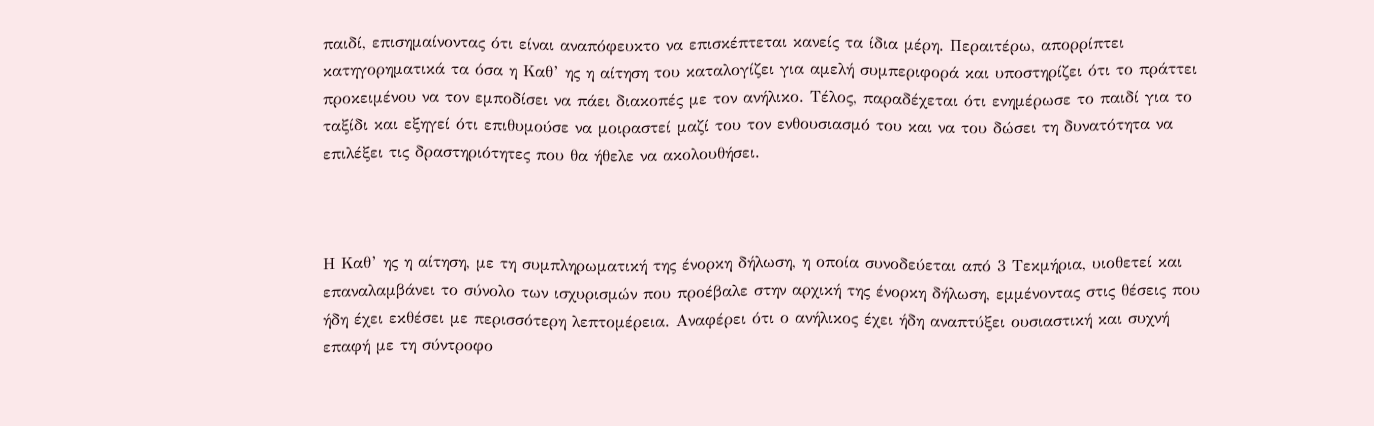παιδί, επισημαίνοντας ότι είναι αναπόφευκτο να επισκέπτεται κανείς τα ίδια μέρη. Περαιτέρω, απορρίπτει κατηγορηματικά τα όσα η Καθ’ ης η αίτηση του καταλογίζει για αμελή συμπεριφορά και υποστηρίζει ότι το πράττει προκειμένου να τον εμποδίσει να πάει διακοπές με τον ανήλικο. Τέλος, παραδέχεται ότι ενημέρωσε το παιδί για το ταξίδι και εξηγεί ότι επιθυμούσε να μοιραστεί μαζί του τον ενθουσιασμό του και να του δώσει τη δυνατότητα να επιλέξει τις δραστηριότητες που θα ήθελε να ακολουθήσει.



Η Καθ’ ης η αίτηση, με τη συμπληρωματική της ένορκη δήλωση, η οποία συνοδεύεται από 3 Τεκμήρια, υιοθετεί και επαναλαμβάνει το σύνολο των ισχυρισμών που προέβαλε στην αρχική της ένορκη δήλωση, εμμένοντας στις θέσεις που ήδη έχει εκθέσει με περισσότερη λεπτομέρεια. Αναφέρει ότι ο ανήλικος έχει ήδη αναπτύξει ουσιαστική και συχνή επαφή με τη σύντροφο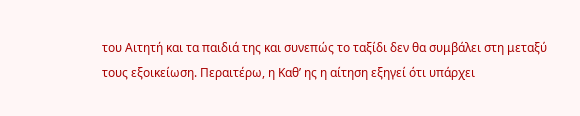του Αιτητή και τα παιδιά της και συνεπώς το ταξίδι δεν θα συμβάλει στη μεταξύ τους εξοικείωση. Περαιτέρω, η Καθ’ ης η αίτηση εξηγεί ότι υπάρχει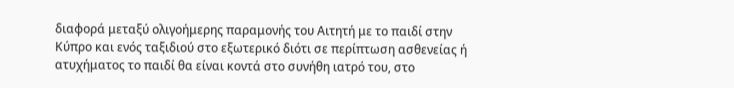διαφορά μεταξύ ολιγοήμερης παραμονής του Αιτητή με το παιδί στην Κύπρο και ενός ταξιδιού στο εξωτερικό διότι σε περίπτωση ασθενείας ή ατυχήματος το παιδί θα είναι κοντά στο συνήθη ιατρό του, στο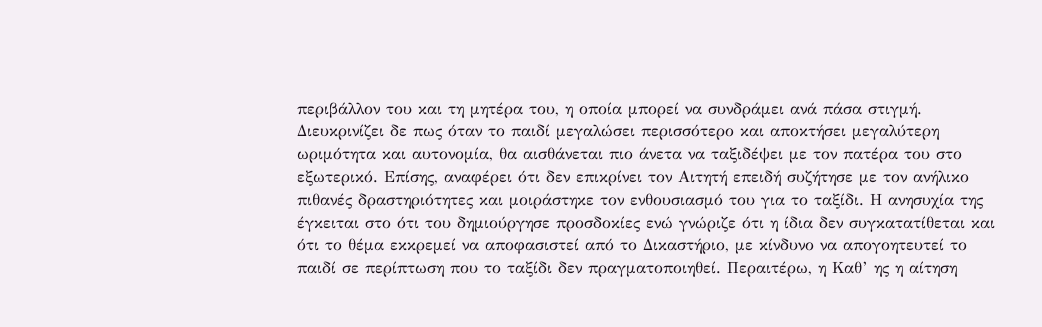περιβάλλον του και τη μητέρα του, η οποία μπορεί να συνδράμει ανά πάσα στιγμή. Διευκρινίζει δε πως όταν το παιδί μεγαλώσει περισσότερο και αποκτήσει μεγαλύτερη ωριμότητα και αυτονομία, θα αισθάνεται πιο άνετα να ταξιδέψει με τον πατέρα του στο εξωτερικό. Επίσης, αναφέρει ότι δεν επικρίνει τον Αιτητή επειδή συζήτησε με τον ανήλικο πιθανές δραστηριότητες και μοιράστηκε τον ενθουσιασμό του για το ταξίδι. Η ανησυχία της έγκειται στο ότι του δημιούργησε προσδοκίες ενώ γνώριζε ότι η ίδια δεν συγκατατίθεται και ότι το θέμα εκκρεμεί να αποφασιστεί από το Δικαστήριο, με κίνδυνο να απογοητευτεί το παιδί σε περίπτωση που το ταξίδι δεν πραγματοποιηθεί. Περαιτέρω, η Καθ’ ης η αίτηση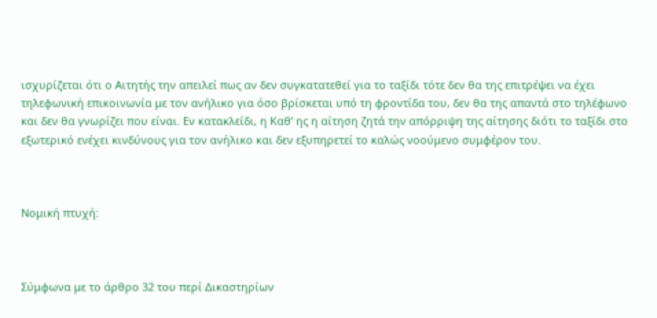ισχυρίζεται ότι ο Αιτητής την απειλεί πως αν δεν συγκατατεθεί για το ταξίδι τότε δεν θα της επιτρέψει να έχει τηλεφωνική επικοινωνία με τον ανήλικο για όσο βρίσκεται υπό τη φροντίδα του, δεν θα της απαντά στο τηλέφωνο και δεν θα γνωρίζει που είναι. Εν κατακλείδι, η Καθ’ ης η αίτηση ζητά την απόρριψη της αίτησης διότι το ταξίδι στο εξωτερικό ενέχει κινδύνους για τον ανήλικο και δεν εξυπηρετεί το καλώς νοούμενο συμφέρον του.



Νομική πτυχή:



Σύμφωνα με το άρθρο 32 του περί Δικαστηρίων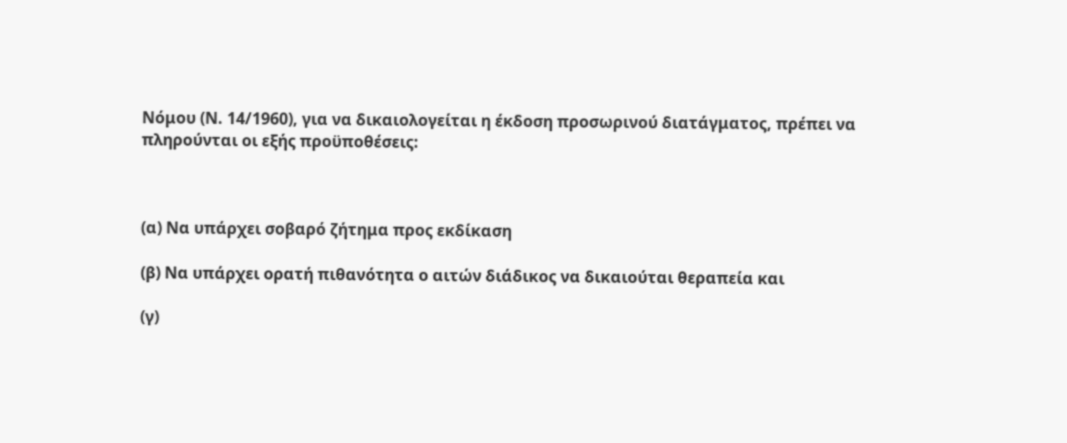Νόμου (Ν. 14/1960), για να δικαιολογείται η έκδοση προσωρινού διατάγματος, πρέπει να πληρούνται οι εξής προϋποθέσεις:



(α) Να υπάρχει σοβαρό ζήτημα προς εκδίκαση

(β) Να υπάρχει ορατή πιθανότητα ο αιτών διάδικος να δικαιούται θεραπεία και

(γ)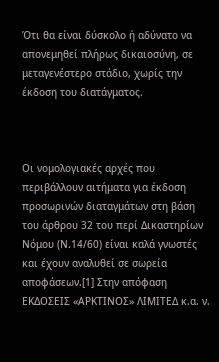Ότι θα είναι δύσκολο ή αδύνατο να απονεμηθεί πλήρως δικαιοσύνη, σε μεταγενέστερο στάδιο, χωρίς την έκδοση του διατάγματος.



Οι νομολογιακές αρχές που περιβάλλουν αιτήματα για έκδοση προσωρινών διαταγμάτων στη βάση του άρθρου 32 του περί Δικαστηρίων Νόμου (Ν.14/60) είναι καλά γνωστές και έχουν αναλυθεί σε σωρεία αποφάσεων.[1] Στην απόφαση ΕΚΔΟΣΕΙΣ «ΑΡΚΤΙΝΟΣ» ΛΙΜΙΤΕΔ κ.α. ν.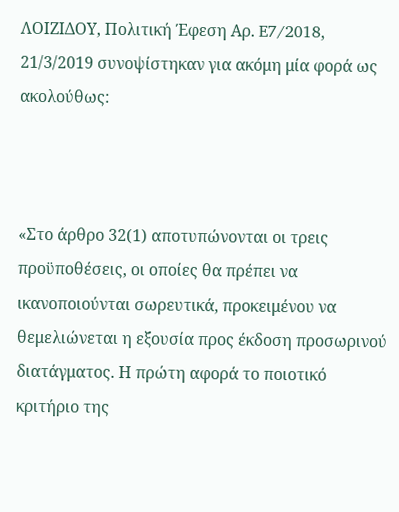ΛΟΙΖΙΔΟΥ, Πολιτική Έφεση Αρ. E7/2018, 21/3/2019 συνοψίστηκαν για ακόμη μία φορά ως ακολούθως:



«Στο άρθρο 32(1) αποτυπώνονται οι τρεις προϋποθέσεις, οι οποίες θα πρέπει να ικανοποιούνται σωρευτικά, προκειμένου να θεμελιώνεται η εξουσία προς έκδοση προσωρινού διατάγματος. Η πρώτη αφορά το ποιοτικό κριτήριο της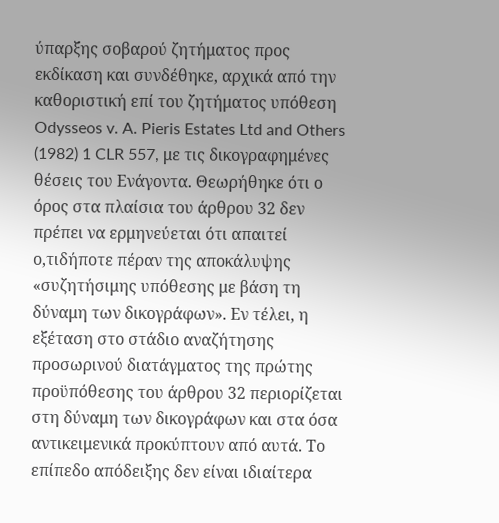ύπαρξης σοβαρού ζητήματος προς εκδίκαση και συνδέθηκε, αρχικά από την καθοριστική επί του ζητήματος υπόθεση Odysseos v. A. Pieris Estates Ltd and Others (1982) 1 CLR 557, με τις δικογραφημένες θέσεις του Ενάγοντα. Θεωρήθηκε ότι ο όρος στα πλαίσια του άρθρου 32 δεν πρέπει να ερμηνεύεται ότι απαιτεί ο,τιδήποτε πέραν της αποκάλυψης «συζητήσιμης υπόθεσης με βάση τη δύναμη των δικογράφων». Εν τέλει, η εξέταση στο στάδιο αναζήτησης προσωρινού διατάγματος της πρώτης προϋπόθεσης του άρθρου 32 περιορίζεται στη δύναμη των δικογράφων και στα όσα αντικειμενικά προκύπτουν από αυτά. Το επίπεδο απόδειξης δεν είναι ιδιαίτερα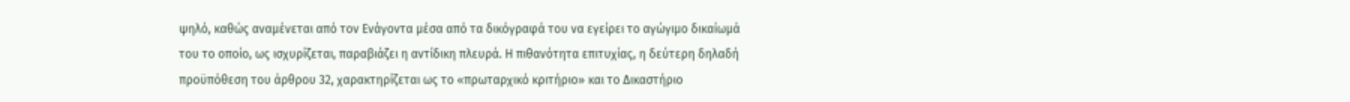ψηλό, καθώς αναμένεται από τον Ενάγοντα μέσα από τα δικόγραφά του να εγείρει το αγώγιμο δικαίωμά του το οποίο, ως ισχυρίζεται, παραβιάζει η αντίδικη πλευρά. Η πιθανότητα επιτυχίας, η δεύτερη δηλαδή προϋπόθεση του άρθρου 32, χαρακτηρίζεται ως το «πρωταρχικό κριτήριο» και το Δικαστήριο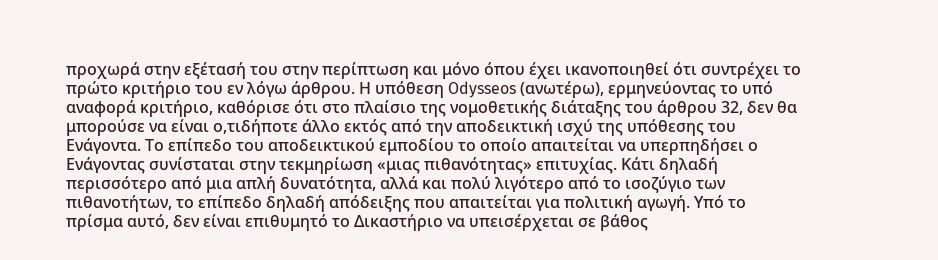προχωρά στην εξέτασή του στην περίπτωση και μόνο όπου έχει ικανοποιηθεί ότι συντρέχει το πρώτο κριτήριο του εν λόγω άρθρου. Η υπόθεση Odysseos (ανωτέρω), ερμηνεύοντας το υπό αναφορά κριτήριο, καθόρισε ότι στο πλαίσιο της νομοθετικής διάταξης του άρθρου 32, δεν θα μπορούσε να είναι ο,τιδήποτε άλλο εκτός από την αποδεικτική ισχύ της υπόθεσης του Ενάγοντα. Το επίπεδο του αποδεικτικού εμποδίου το οποίο απαιτείται να υπερπηδήσει ο Ενάγοντας συνίσταται στην τεκμηρίωση «μιας πιθανότητας» επιτυχίας. Κάτι δηλαδή περισσότερο από μια απλή δυνατότητα, αλλά και πολύ λιγότερο από το ισοζύγιο των πιθανοτήτων, το επίπεδο δηλαδή απόδειξης που απαιτείται για πολιτική αγωγή. Υπό το πρίσμα αυτό, δεν είναι επιθυμητό το Δικαστήριο να υπεισέρχεται σε βάθος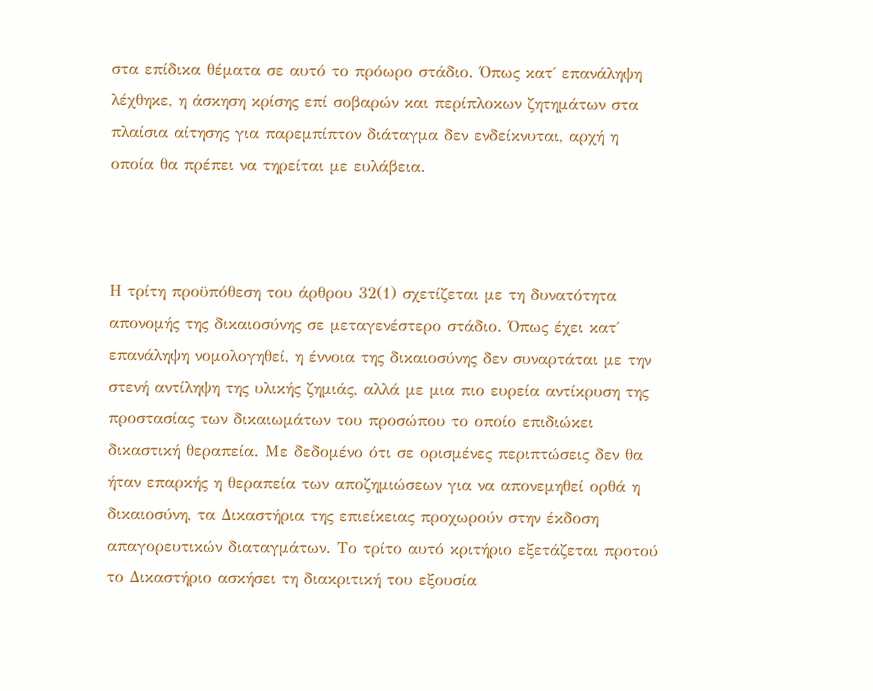στα επίδικα θέματα σε αυτό το πρόωρο στάδιο. Όπως κατ΄ επανάληψη λέχθηκε, η άσκηση κρίσης επί σοβαρών και περίπλοκων ζητημάτων στα πλαίσια αίτησης για παρεμπίπτον διάταγμα δεν ενδείκνυται, αρχή η οποία θα πρέπει να τηρείται με ευλάβεια.



Η τρίτη προϋπόθεση του άρθρου 32(1) σχετίζεται με τη δυνατότητα απονομής της δικαιοσύνης σε μεταγενέστερο στάδιο. Όπως έχει κατ΄ επανάληψη νομολογηθεί, η έννοια της δικαιοσύνης δεν συναρτάται με την στενή αντίληψη της υλικής ζημιάς, αλλά με μια πιο ευρεία αντίκρυση της προστασίας των δικαιωμάτων του προσώπου το οποίο επιδιώκει δικαστική θεραπεία. Με δεδομένο ότι σε ορισμένες περιπτώσεις δεν θα ήταν επαρκής η θεραπεία των αποζημιώσεων για να απονεμηθεί ορθά η δικαιοσύνη, τα Δικαστήρια της επιείκειας προχωρούν στην έκδοση απαγορευτικών διαταγμάτων. Το τρίτο αυτό κριτήριο εξετάζεται προτού το Δικαστήριο ασκήσει τη διακριτική του εξουσία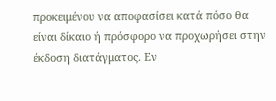προκειμένου να αποφασίσει κατά πόσο θα είναι δίκαιο ή πρόσφορο να προχωρήσει στην έκδοση διατάγματος. Εν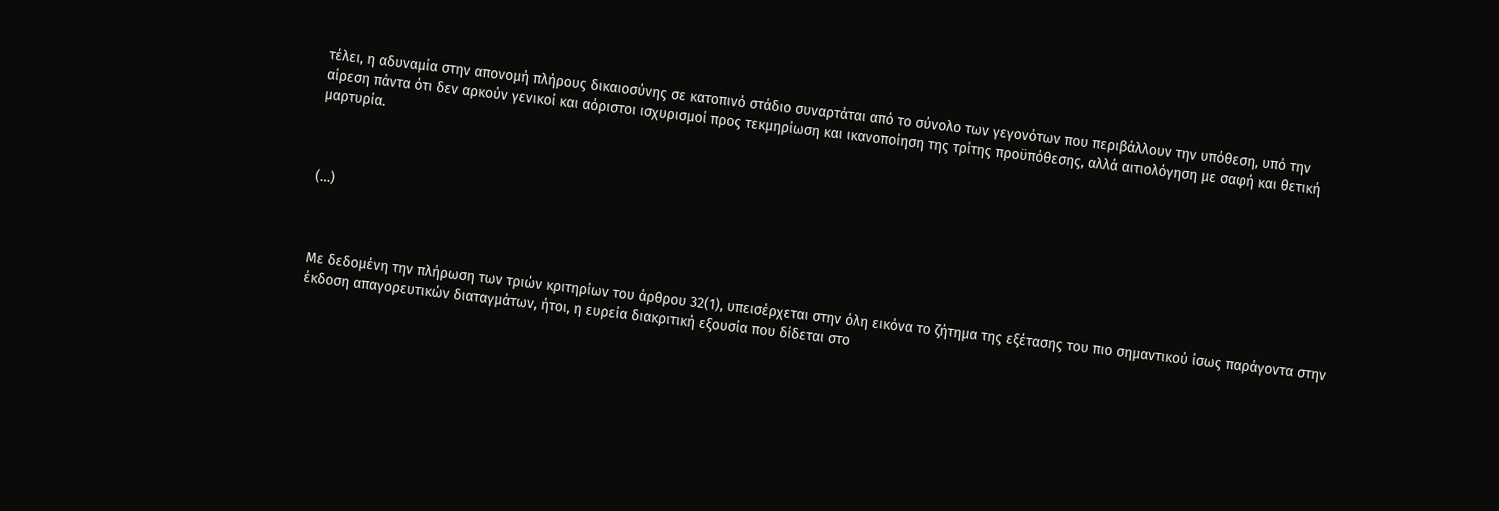τέλει, η αδυναμία στην απονομή πλήρους δικαιοσύνης σε κατοπινό στάδιο συναρτάται από το σύνολο των γεγονότων που περιβάλλουν την υπόθεση, υπό την αίρεση πάντα ότι δεν αρκούν γενικοί και αόριστοι ισχυρισμοί προς τεκμηρίωση και ικανοποίηση της τρίτης προϋπόθεσης, αλλά αιτιολόγηση με σαφή και θετική μαρτυρία.



(…)



Με δεδομένη την πλήρωση των τριών κριτηρίων του άρθρου 32(1), υπεισέρχεται στην όλη εικόνα το ζήτημα της εξέτασης του πιο σημαντικού ίσως παράγοντα στην έκδοση απαγορευτικών διαταγμάτων, ήτοι, η ευρεία διακριτική εξουσία που δίδεται στο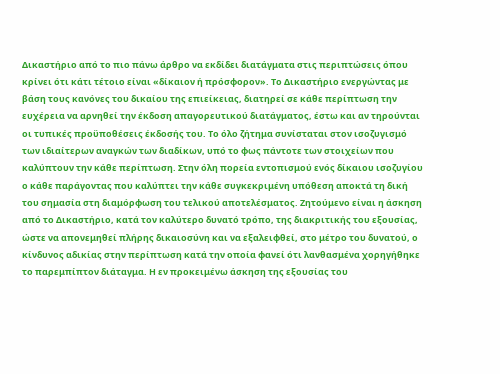Δικαστήριο από το πιο πάνω άρθρο να εκδίδει διατάγματα στις περιπτώσεις όπου κρίνει ότι κάτι τέτοιο είναι «δίκαιον ή πρόσφορον». Το Δικαστήριο ενεργώντας με βάση τους κανόνες του δικαίου της επιείκειας, διατηρεί σε κάθε περίπτωση την ευχέρεια να αρνηθεί την έκδοση απαγορευτικού διατάγματος, έστω και αν τηρούνται οι τυπικές προϋποθέσεις έκδοσής του. Το όλο ζήτημα συνίσταται στον ισοζυγισμό των ιδιαίτερων αναγκών των διαδίκων, υπό το φως πάντοτε των στοιχείων που καλύπτουν την κάθε περίπτωση. Στην όλη πορεία εντοπισμού ενός δίκαιου ισοζυγίου ο κάθε παράγοντας που καλύπτει την κάθε συγκεκριμένη υπόθεση αποκτά τη δική του σημασία στη διαμόρφωση του τελικού αποτελέσματος. Ζητούμενο είναι η άσκηση από το Δικαστήριο, κατά τον καλύτερο δυνατό τρόπο, της διακριτικής του εξουσίας, ώστε να απονεμηθεί πλήρης δικαιοσύνη και να εξαλειφθεί, στο μέτρο του δυνατού, ο κίνδυνος αδικίας στην περίπτωση κατά την οποία φανεί ότι λανθασμένα χορηγήθηκε το παρεμπίπτον διάταγμα. Η εν προκειμένω άσκηση της εξουσίας του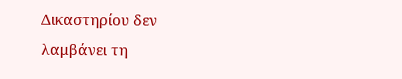Δικαστηρίου δεν λαμβάνει τη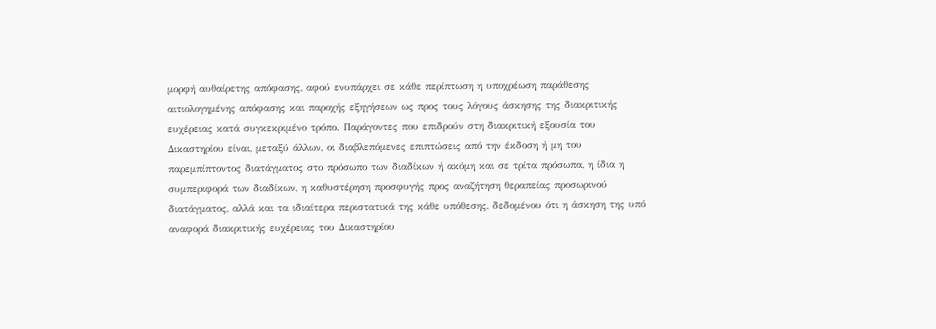μορφή αυθαίρετης απόφασης, αφού ενυπάρχει σε κάθε περίπτωση η υποχρέωση παράθεσης αιτιολογημένης απόφασης και παροχής εξηγήσεων ως προς τους λόγους άσκησης της διακριτικής ευχέρειας κατά συγκεκριμένο τρόπο. Παράγοντες που επιδρούν στη διακριτική εξουσία του Δικαστηρίου είναι, μεταξύ άλλων, οι διαβλεπόμενες επιπτώσεις από την έκδοση ή μη του παρεμπίπτοντος διατάγματος στο πρόσωπο των διαδίκων ή ακόμη και σε τρίτα πρόσωπα, η ίδια η συμπεριφορά των διαδίκων, η καθυστέρηση προσφυγής προς αναζήτηση θεραπείας προσωρινού διατάγματος, αλλά και τα ιδιαίτερα περιστατικά της κάθε υπόθεσης, δεδομένου ότι η άσκηση της υπό αναφορά διακριτικής ευχέρειας του Δικαστηρίου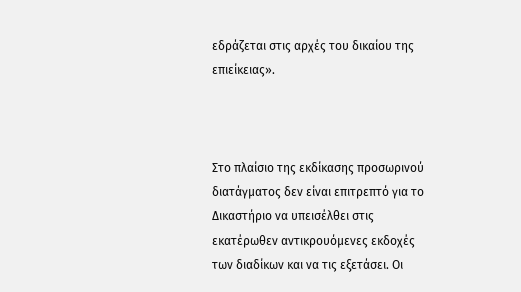εδράζεται στις αρχές του δικαίου της επιείκειας».



Στο πλαίσιο της εκδίκασης προσωρινού διατάγματος δεν είναι επιτρεπτό για το Δικαστήριο να υπεισέλθει στις εκατέρωθεν αντικρουόμενες εκδοχές των διαδίκων και να τις εξετάσει. Οι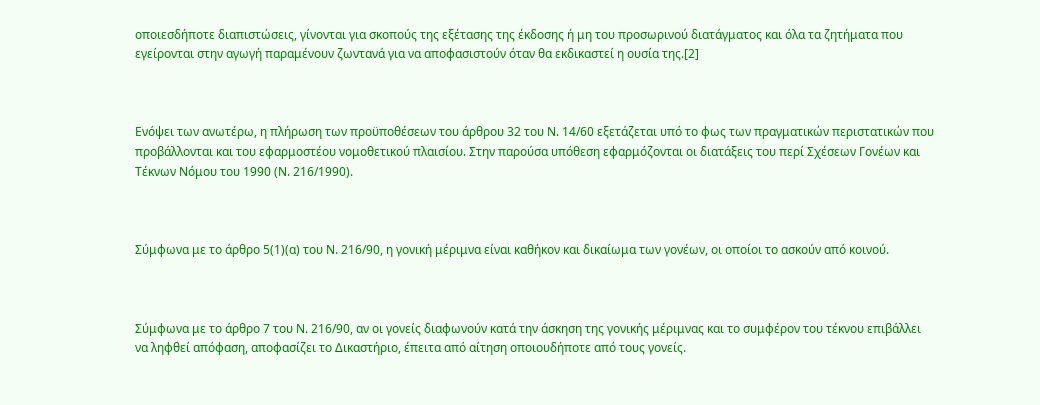οποιεσδήποτε διαπιστώσεις, γίνονται για σκοπούς της εξέτασης της έκδοσης ή μη του προσωρινού διατάγματος και όλα τα ζητήματα που εγείρονται στην αγωγή παραμένουν ζωντανά για να αποφασιστούν όταν θα εκδικαστεί η ουσία της.[2]



Ενόψει των ανωτέρω, η πλήρωση των προϋποθέσεων του άρθρου 32 του Ν. 14/60 εξετάζεται υπό το φως των πραγματικών περιστατικών που προβάλλονται και του εφαρμοστέου νομοθετικού πλαισίου. Στην παρούσα υπόθεση εφαρμόζονται οι διατάξεις του περί Σχέσεων Γονέων και Τέκνων Νόμου του 1990 (Ν. 216/1990).



Σύμφωνα με το άρθρο 5(1)(α) του Ν. 216/90, η γονική μέριμνα είναι καθήκον και δικαίωμα των γονέων, οι οποίοι το ασκούν από κοινού.



Σύμφωνα με το άρθρο 7 του Ν. 216/90, αν οι γονείς διαφωνούν κατά την άσκηση της γονικής μέριμνας και το συμφέρον του τέκνου επιβάλλει να ληφθεί απόφαση, αποφασίζει το Δικαστήριο, έπειτα από αίτηση οποιουδήποτε από τους γονείς.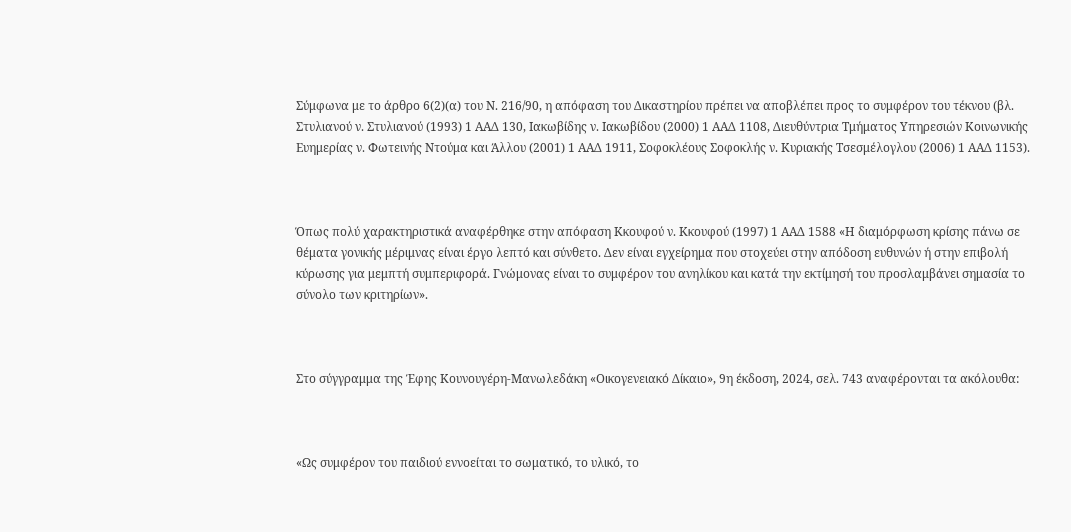Σύμφωνα με το άρθρο 6(2)(α) του Ν. 216/90, η απόφαση του Δικαστηρίου πρέπει να αποβλέπει προς το συμφέρον του τέκνου (βλ. Στυλιανού ν. Στυλιανού (1993) 1 ΑΑΔ 130, Ιακωβίδης ν. Ιακωβίδου (2000) 1 ΑΑΔ 1108, Διευθύντρια Τμήματος Υπηρεσιών Κοινωνικής Ευημερίας ν. Φωτεινής Ντούμα και Άλλου (2001) 1 ΑΑΔ 1911, Σοφοκλέους Σοφοκλής ν. Κυριακής Τσεσμέλογλου (2006) 1 ΑΑΔ 1153).



Όπως πολύ χαρακτηριστικά αναφέρθηκε στην απόφαση Κκουφού ν. Κκουφού (1997) 1 ΑΑΔ 1588 «Η διαμόρφωση κρίσης πάνω σε θέματα γονικής μέριμνας είναι έργο λεπτό και σύνθετο. Δεν είναι εγχείρημα που στοχεύει στην απόδοση ευθυνών ή στην επιβολή κύρωσης για μεμπτή συμπεριφορά. Γνώμονας είναι το συμφέρον του ανηλίκου και κατά την εκτίμησή του προσλαμβάνει σημασία το σύνολο των κριτηρίων».



Στο σύγγραμμα της Έφης Κουνουγέρη-Μανωλεδάκη «Οικογενειακό Δίκαιο», 9η έκδοση, 2024, σελ. 743 αναφέρονται τα ακόλουθα:



«Ως συμφέρον του παιδιού εννοείται το σωματικό, το υλικό, το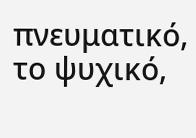πνευματικό, το ψυχικό,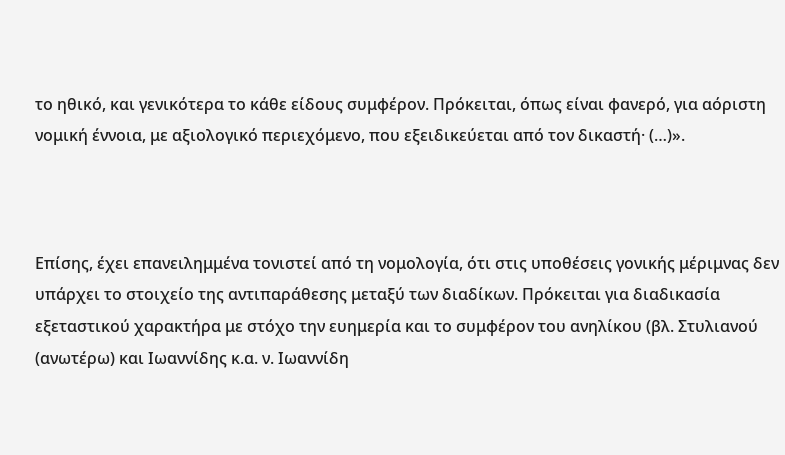το ηθικό, και γενικότερα το κάθε είδους συμφέρον. Πρόκειται, όπως είναι φανερό, για αόριστη νομική έννοια, με αξιολογικό περιεχόμενο, που εξειδικεύεται από τον δικαστή· (…)».



Επίσης, έχει επανειλημμένα τονιστεί από τη νομολογία, ότι στις υποθέσεις γονικής μέριμνας δεν υπάρχει το στοιχείο της αντιπαράθεσης μεταξύ των διαδίκων. Πρόκειται για διαδικασία εξεταστικού χαρακτήρα με στόχο την ευημερία και το συμφέρον του ανηλίκου (βλ. Στυλιανού (ανωτέρω) και Ιωαννίδης κ.α. ν. Ιωαννίδη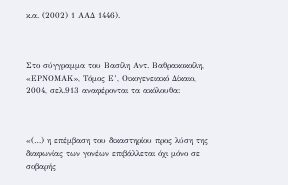κ.α. (2002) 1 ΑΑΔ 1446).



Στο σύγγραμμα του Βασίλη Αντ. Βαθρακοκοίλη, «ΕΡΝΟΜΑΚ», Τόμος Ε’, Οικογενειακό Δίκαιο, 2004, σελ.913 αναφέρονται τα ακόλουθα:



«(…) η επέμβαση του δικαστηρίου προς λύση της διαφωνίας των γονέων επιβάλλεται όχι μόνο σε σοβαρής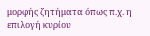μορφής ζητήματα όπως π.χ. η επιλογή κυρίου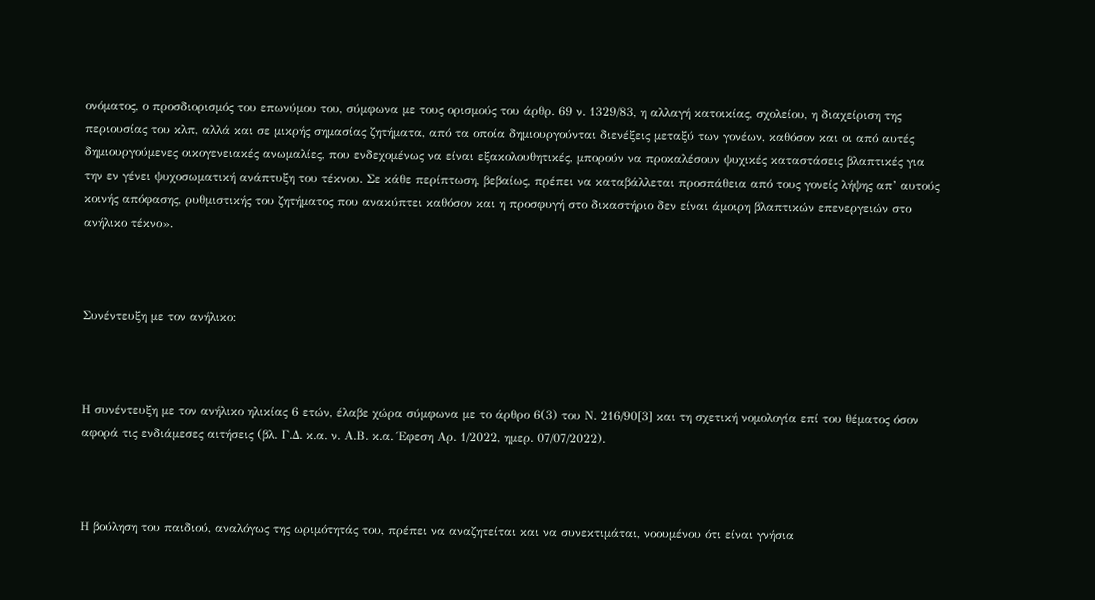ονόματος, ο προσδιορισμός του επωνύμου του, σύμφωνα με τους ορισμούς του άρθρ. 69 ν. 1329/83, η αλλαγή κατοικίας, σχολείου, η διαχείριση της περιουσίας του κλπ, αλλά και σε μικρής σημασίας ζητήματα, από τα οποία δημιουργούνται διενέξεις μεταξύ των γονέων, καθόσον και οι από αυτές δημιουργούμενες οικογενειακές ανωμαλίες, που ενδεχομένως να είναι εξακολουθητικές, μπορούν να προκαλέσουν ψυχικές καταστάσεις βλαπτικές για την εν γένει ψυχοσωματική ανάπτυξη του τέκνου. Σε κάθε περίπτωση, βεβαίως, πρέπει να καταβάλλεται προσπάθεια από τους γονείς λήψης απ’ αυτούς κοινής απόφασης, ρυθμιστικής του ζητήματος που ανακύπτει καθόσον και η προσφυγή στο δικαστήριο δεν είναι άμοιρη βλαπτικών επενεργειών στο ανήλικο τέκνο».



Συνέντευξη με τον ανήλικο:



Η συνέντευξη με τον ανήλικο ηλικίας 6 ετών, έλαβε χώρα σύμφωνα με το άρθρο 6(3) του Ν. 216/90[3] και τη σχετική νομολογία επί του θέματος όσον αφορά τις ενδιάμεσες αιτήσεις (βλ. Γ.Δ. κ.α. ν. Α.Β. κ.α. Έφεση Αρ. 1/2022, ημερ. 07/07/2022).



Η βούληση του παιδιού, αναλόγως της ωριμότητάς του, πρέπει να αναζητείται και να συνεκτιμάται, νοουμένου ότι είναι γνήσια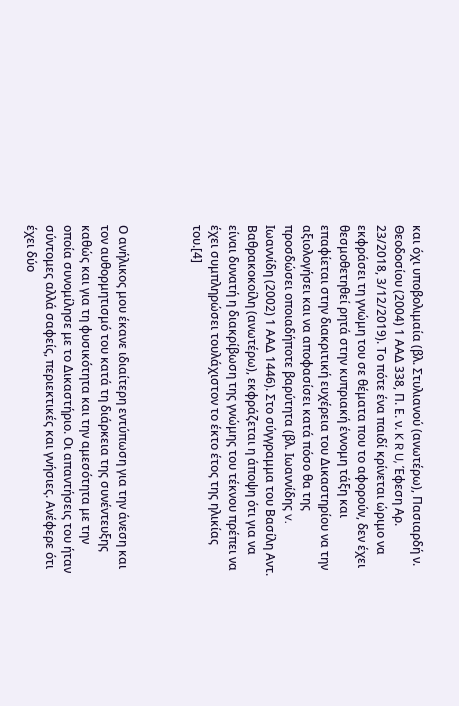και όχι υποβολιμαία (βλ. Στυλιανού (ανωτέρω), Πασιαρδή ν. Θεοδοσίου (2004) 1 ΑΑΔ 338, Π. Ε. ν. K R U, Έφεση Αρ. 23/2018, 3/12/2019). Το πότε ένα παιδί κρίνεται ώριμο να εκφράσει τη γνώμη του σε θέματα που το αφορούν, δεν έχει θεσμοθετηθεί ρητά στην κυπριακή έννομη τάξη και επαφίεται στην διακριτική ευχέρεια του Δικαστηρίου να την αξιολογήσει και να αποφασίσει κατά πόσο θα της προσδώσει οποιαδήποτε βαρύτητα (βλ. Ιωαννίδης v. Ιωαννίδη (2002) 1 ΑΑΔ 1446). Στο σύγγραμμα του Βασίλη Αντ. Βαθρακοκοίλη (ανωτέρω), εκφράζεται η άποψη ότι για να είναι δυνατή η διακρίβωση της γνώμης του τέκνου πρέπει να έχει συμπληρώσει τουλάχιστον το έκτο έτος της ηλικίας του.[4]



Ο ανήλικος μου έκανε ιδιαίτερη εντύπωση για την άνεση και τον αυθορμητισμό του κατά τη διάρκεια της συνέντευξης καθώς και για τη φυσικότητα και την αμεσότητα με την οποία συνομίλησε με το Δικαστήριο. Οι απαντήσεις του ήταν σύντομες αλλά σαφείς, περιεκτικές και γνήσιες. Ανέφερε ότι έχει δύο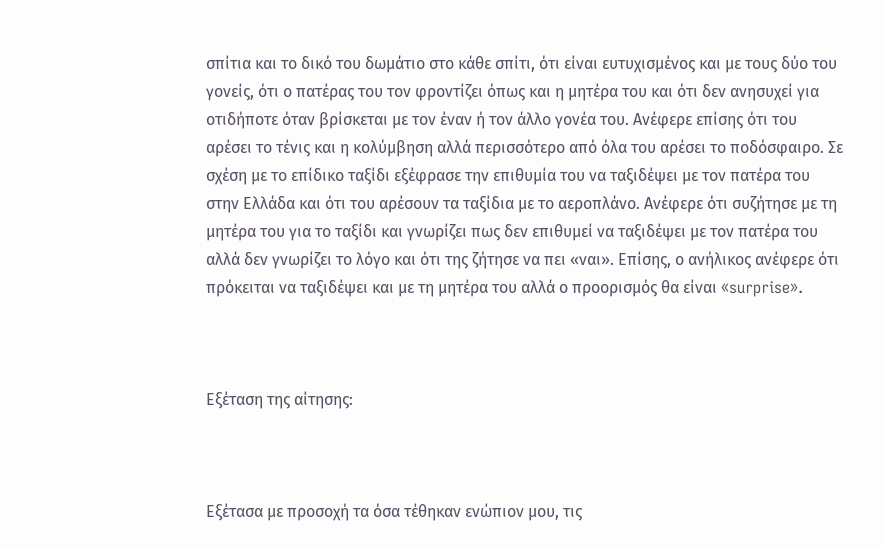σπίτια και το δικό του δωμάτιο στο κάθε σπίτι, ότι είναι ευτυχισμένος και με τους δύο του γονείς, ότι ο πατέρας του τον φροντίζει όπως και η μητέρα του και ότι δεν ανησυχεί για οτιδήποτε όταν βρίσκεται με τον έναν ή τον άλλο γονέα του. Ανέφερε επίσης ότι του αρέσει το τένις και η κολύμβηση αλλά περισσότερο από όλα του αρέσει το ποδόσφαιρο. Σε σχέση με το επίδικο ταξίδι εξέφρασε την επιθυμία του να ταξιδέψει με τον πατέρα του στην Ελλάδα και ότι του αρέσουν τα ταξίδια με το αεροπλάνο. Ανέφερε ότι συζήτησε με τη μητέρα του για το ταξίδι και γνωρίζει πως δεν επιθυμεί να ταξιδέψει με τον πατέρα του αλλά δεν γνωρίζει το λόγο και ότι της ζήτησε να πει «ναι». Επίσης, ο ανήλικος ανέφερε ότι πρόκειται να ταξιδέψει και με τη μητέρα του αλλά ο προορισμός θα είναι «surprise».



Εξέταση της αίτησης:



Εξέτασα με προσοχή τα όσα τέθηκαν ενώπιον μου, τις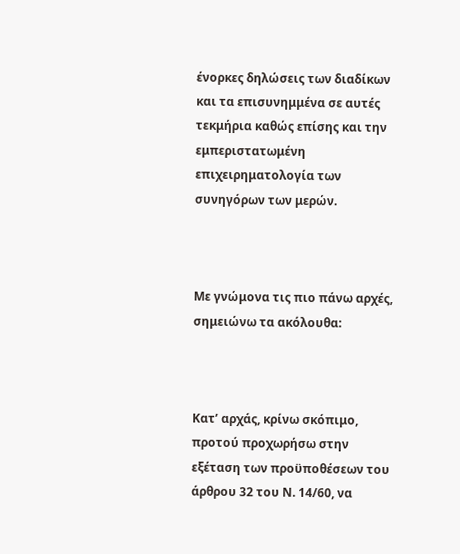ένορκες δηλώσεις των διαδίκων και τα επισυνημμένα σε αυτές τεκμήρια καθώς επίσης και την εμπεριστατωμένη επιχειρηματολογία των συνηγόρων των μερών.



Με γνώμονα τις πιο πάνω αρχές, σημειώνω τα ακόλουθα:



Κατ’ αρχάς, κρίνω σκόπιμο, προτού προχωρήσω στην εξέταση των προϋποθέσεων του άρθρου 32 του Ν. 14/60, να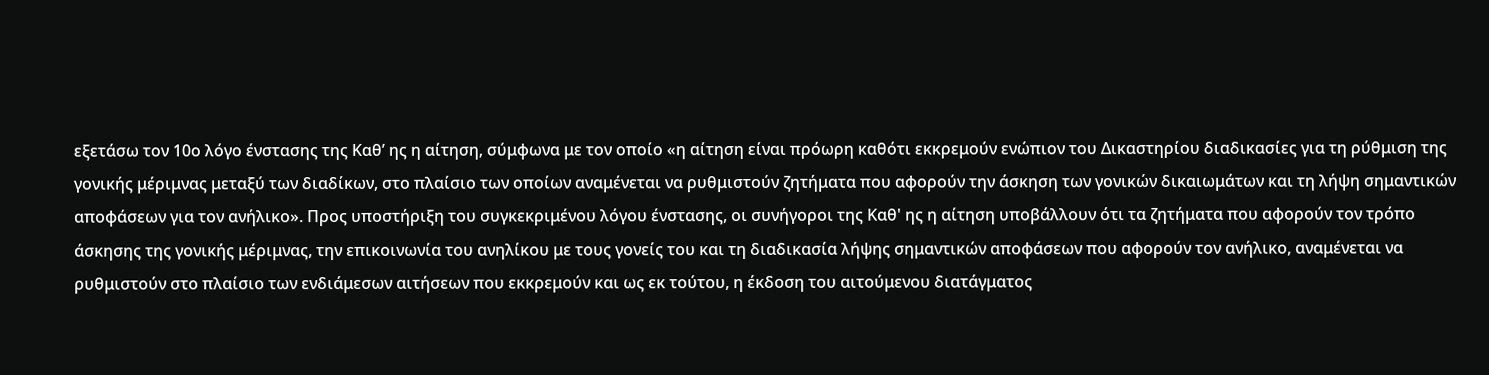εξετάσω τον 10ο λόγο ένστασης της Καθ’ ης η αίτηση, σύμφωνα με τον οποίο «η αίτηση είναι πρόωρη καθότι εκκρεμούν ενώπιον του Δικαστηρίου διαδικασίες για τη ρύθμιση της γονικής μέριμνας μεταξύ των διαδίκων, στο πλαίσιο των οποίων αναμένεται να ρυθμιστούν ζητήματα που αφορούν την άσκηση των γονικών δικαιωμάτων και τη λήψη σημαντικών αποφάσεων για τον ανήλικο». Προς υποστήριξη του συγκεκριμένου λόγου ένστασης, οι συνήγοροι της Καθ' ης η αίτηση υποβάλλουν ότι τα ζητήματα που αφορούν τον τρόπο άσκησης της γονικής μέριμνας, την επικοινωνία του ανηλίκου με τους γονείς του και τη διαδικασία λήψης σημαντικών αποφάσεων που αφορούν τον ανήλικο, αναμένεται να ρυθμιστούν στο πλαίσιο των ενδιάμεσων αιτήσεων που εκκρεμούν και ως εκ τούτου, η έκδοση του αιτούμενου διατάγματος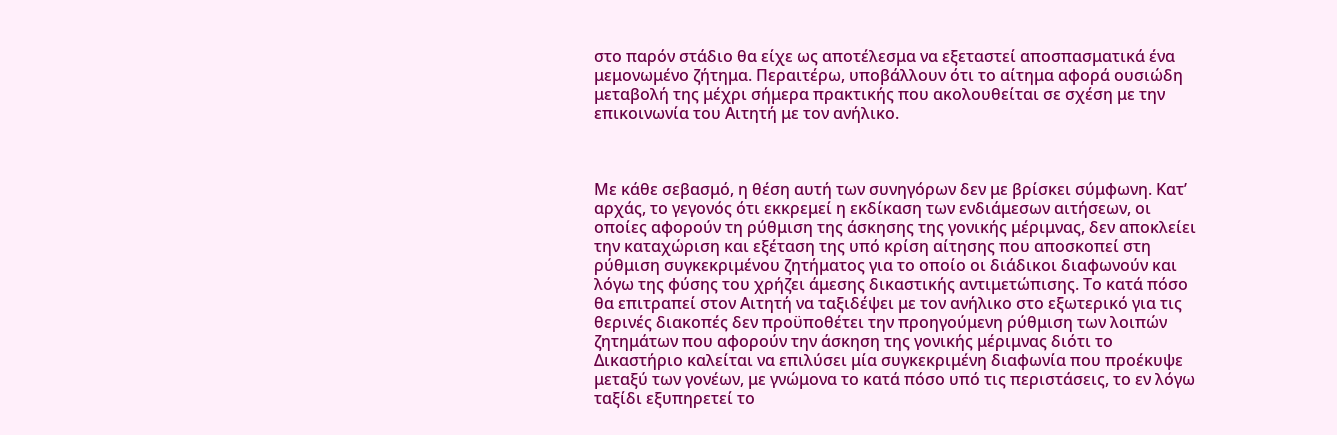στο παρόν στάδιο θα είχε ως αποτέλεσμα να εξεταστεί αποσπασματικά ένα μεμονωμένο ζήτημα. Περαιτέρω, υποβάλλουν ότι το αίτημα αφορά ουσιώδη μεταβολή της μέχρι σήμερα πρακτικής που ακολουθείται σε σχέση με την επικοινωνία του Αιτητή με τον ανήλικο.



Με κάθε σεβασμό, η θέση αυτή των συνηγόρων δεν με βρίσκει σύμφωνη. Κατ’ αρχάς, το γεγονός ότι εκκρεμεί η εκδίκαση των ενδιάμεσων αιτήσεων, οι οποίες αφορούν τη ρύθμιση της άσκησης της γονικής μέριμνας, δεν αποκλείει την καταχώριση και εξέταση της υπό κρίση αίτησης που αποσκοπεί στη ρύθμιση συγκεκριμένου ζητήματος για το οποίο οι διάδικοι διαφωνούν και λόγω της φύσης του χρήζει άμεσης δικαστικής αντιμετώπισης. Το κατά πόσο θα επιτραπεί στον Αιτητή να ταξιδέψει με τον ανήλικο στο εξωτερικό για τις θερινές διακοπές δεν προϋποθέτει την προηγούμενη ρύθμιση των λοιπών ζητημάτων που αφορούν την άσκηση της γονικής μέριμνας διότι το Δικαστήριο καλείται να επιλύσει μία συγκεκριμένη διαφωνία που προέκυψε μεταξύ των γονέων, με γνώμονα το κατά πόσο υπό τις περιστάσεις, το εν λόγω ταξίδι εξυπηρετεί το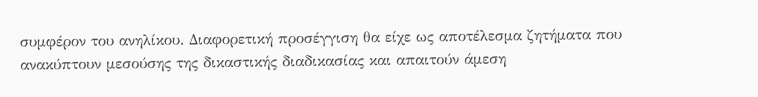συμφέρον του ανηλίκου. Διαφορετική προσέγγιση θα είχε ως αποτέλεσμα ζητήματα που ανακύπτουν μεσούσης της δικαστικής διαδικασίας και απαιτούν άμεση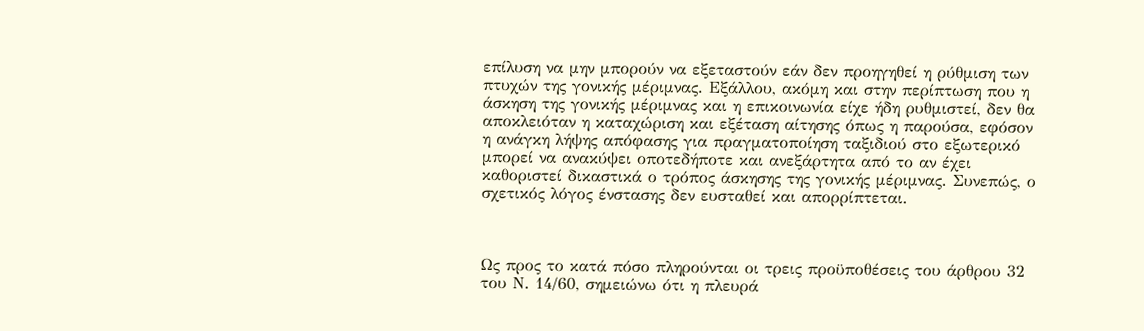επίλυση να μην μπορούν να εξεταστούν εάν δεν προηγηθεί η ρύθμιση των πτυχών της γονικής μέριμνας. Εξάλλου, ακόμη και στην περίπτωση που η άσκηση της γονικής μέριμνας και η επικοινωνία είχε ήδη ρυθμιστεί, δεν θα αποκλειόταν η καταχώριση και εξέταση αίτησης όπως η παρούσα, εφόσον η ανάγκη λήψης απόφασης για πραγματοποίηση ταξιδιού στο εξωτερικό μπορεί να ανακύψει οποτεδήποτε και ανεξάρτητα από το αν έχει καθοριστεί δικαστικά ο τρόπος άσκησης της γονικής μέριμνας. Συνεπώς, ο σχετικός λόγος ένστασης δεν ευσταθεί και απορρίπτεται.



Ως προς το κατά πόσο πληρούνται οι τρεις προϋποθέσεις του άρθρου 32 του Ν. 14/60, σημειώνω ότι η πλευρά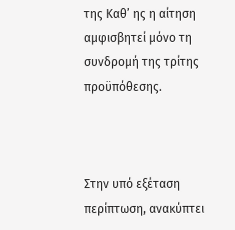της Καθ’ ης η αίτηση αμφισβητεί μόνο τη συνδρομή της τρίτης προϋπόθεσης.



Στην υπό εξέταση περίπτωση, ανακύπτει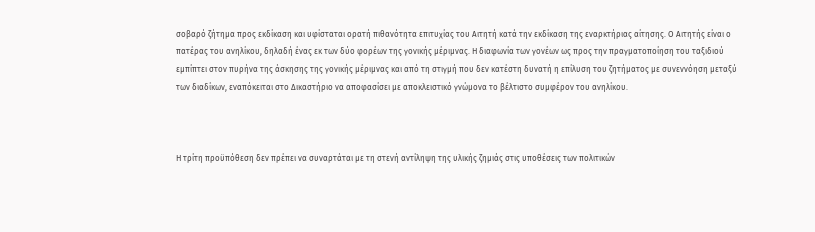σοβαρό ζήτημα προς εκδίκαση και υφίσταται ορατή πιθανότητα επιτυχίας του Αιτητή κατά την εκδίκαση της εναρκτήριας αίτησης. Ο Αιτητής είναι ο πατέρας του ανηλίκου, δηλαδή ένας εκ των δύο φορέων της γονικής μέριμνας. Η διαφωνία των γονέων ως προς την πραγματοποίηση του ταξιδιού εμπίπτει στον πυρήνα της άσκησης της γονικής μέριμνας και από τη στιγμή που δεν κατέστη δυνατή η επίλυση του ζητήματος με συνεννόηση μεταξύ των διαδίκων, εναπόκειται στο Δικαστήριο να αποφασίσει με αποκλειστικό γνώμονα το βέλτιστο συμφέρον του ανηλίκου.



Η τρίτη προϋπόθεση δεν πρέπει να συναρτάται με τη στενή αντίληψη της υλικής ζημιάς στις υποθέσεις των πολιτικών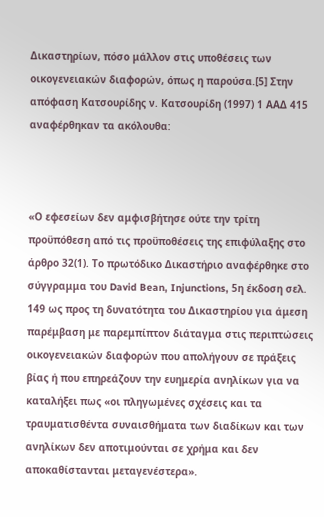Δικαστηρίων, πόσο μάλλον στις υποθέσεις των οικογενειακών διαφορών, όπως η παρούσα.[5] Στην απόφαση Κατσουρίδης ν. Κατσουρίδη (1997) 1 ΑΑΔ 415 αναφέρθηκαν τα ακόλουθα:



«Ο εφεσείων δεν αμφισβήτησε ούτε την τρίτη προϋπόθεση από τις προϋποθέσεις της επιφύλαξης στο άρθρο 32(1). Το πρωτόδικο Δικαστήριο αναφέρθηκε στο σύγγραμμα του David Bean, Injunctions, 5η έκδοση σελ. 149 ως προς τη δυνατότητα του Δικαστηρίου για άμεση παρέμβαση με παρεμπίπτον διάταγμα στις περιπτώσεις οικογενειακών διαφορών που απολήγουν σε πράξεις βίας ή που επηρεάζουν την ευημερία ανηλίκων για να καταλήξει πως «οι πληγωμένες σχέσεις και τα τραυματισθέντα συναισθήματα των διαδίκων και των ανηλίκων δεν αποτιμούνται σε χρήμα και δεν αποκαθίστανται μεταγενέστερα».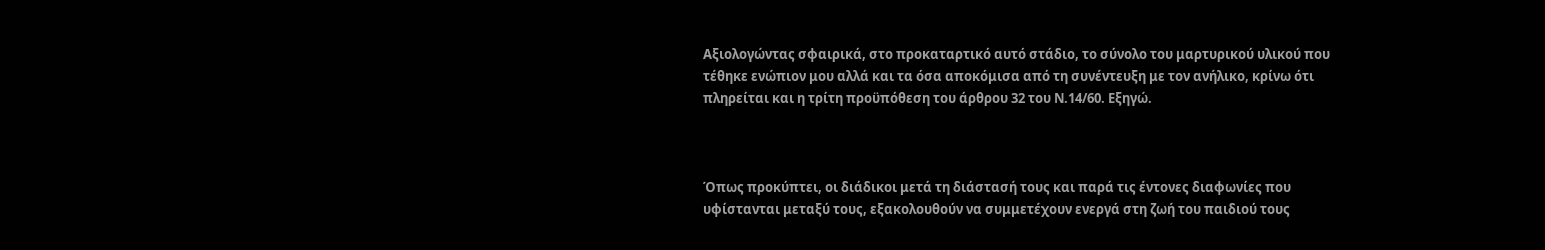Αξιολογώντας σφαιρικά, στο προκαταρτικό αυτό στάδιο, το σύνολο του μαρτυρικού υλικού που τέθηκε ενώπιον μου αλλά και τα όσα αποκόμισα από τη συνέντευξη με τον ανήλικο, κρίνω ότι πληρείται και η τρίτη προϋπόθεση του άρθρου 32 του Ν.14/60. Εξηγώ.



Όπως προκύπτει, οι διάδικοι μετά τη διάστασή τους και παρά τις έντονες διαφωνίες που υφίστανται μεταξύ τους, εξακολουθούν να συμμετέχουν ενεργά στη ζωή του παιδιού τους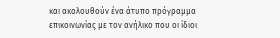και ακολουθούν ένα άτυπο πρόγραμμα επικοινωνίας με τον ανήλικο που οι ίδιοι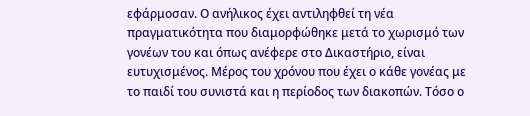εφάρμοσαν. Ο ανήλικος έχει αντιληφθεί τη νέα πραγματικότητα που διαμορφώθηκε μετά το χωρισμό των γονέων του και όπως ανέφερε στο Δικαστήριο, είναι ευτυχισμένος. Μέρος του χρόνου που έχει ο κάθε γονέας με το παιδί του συνιστά και η περίοδος των διακοπών. Τόσο ο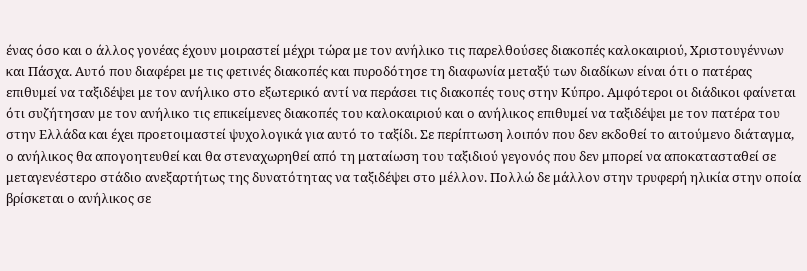ένας όσο και ο άλλος γονέας έχουν μοιραστεί μέχρι τώρα με τον ανήλικο τις παρελθούσες διακοπές καλοκαιριού, Χριστουγέννων και Πάσχα. Αυτό που διαφέρει με τις φετινές διακοπές και πυροδότησε τη διαφωνία μεταξύ των διαδίκων είναι ότι ο πατέρας επιθυμεί να ταξιδέψει με τον ανήλικο στο εξωτερικό αντί να περάσει τις διακοπές τους στην Κύπρο. Αμφότεροι οι διάδικοι φαίνεται ότι συζήτησαν με τον ανήλικο τις επικείμενες διακοπές του καλοκαιριού και ο ανήλικος επιθυμεί να ταξιδέψει με τον πατέρα του στην Ελλάδα και έχει προετοιμαστεί ψυχολογικά για αυτό το ταξίδι. Σε περίπτωση λοιπόν που δεν εκδοθεί το αιτούμενο διάταγμα, ο ανήλικος θα απογοητευθεί και θα στεναχωρηθεί από τη ματαίωση του ταξιδιού γεγονός που δεν μπορεί να αποκατασταθεί σε μεταγενέστερο στάδιο ανεξαρτήτως της δυνατότητας να ταξιδέψει στο μέλλον. Πολλώ δε μάλλον στην τρυφερή ηλικία στην οποία βρίσκεται ο ανήλικος σε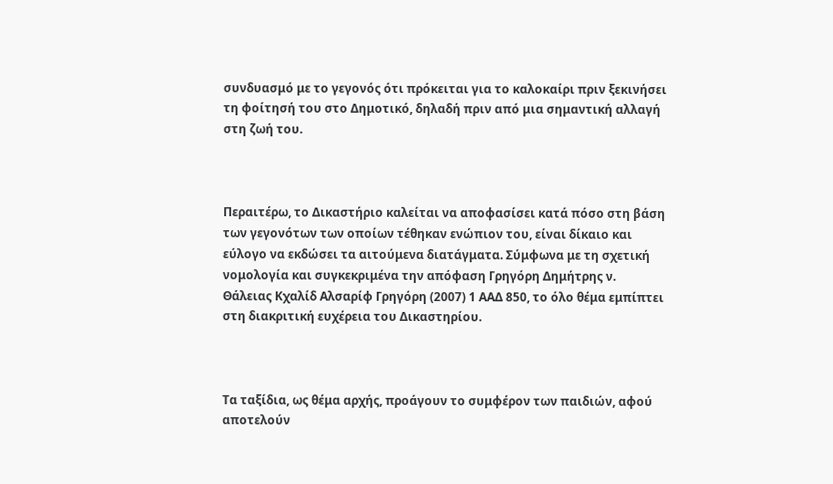συνδυασμό με το γεγονός ότι πρόκειται για το καλοκαίρι πριν ξεκινήσει τη φοίτησή του στο Δημοτικό, δηλαδή πριν από μια σημαντική αλλαγή στη ζωή του.



Περαιτέρω, το Δικαστήριο καλείται να αποφασίσει κατά πόσο στη βάση των γεγονότων των οποίων τέθηκαν ενώπιον του, είναι δίκαιο και εύλογο να εκδώσει τα αιτούμενα διατάγματα. Σύμφωνα με τη σχετική νομολογία και συγκεκριμένα την απόφαση Γρηγόρη Δημήτρης ν. Θάλειας Κχαλίδ Αλσαρίφ Γρηγόρη (2007) 1 ΑΑΔ 850, το όλο θέμα εμπίπτει στη διακριτική ευχέρεια του Δικαστηρίου.



Τα ταξίδια, ως θέμα αρχής, προάγουν το συμφέρον των παιδιών, αφού αποτελούν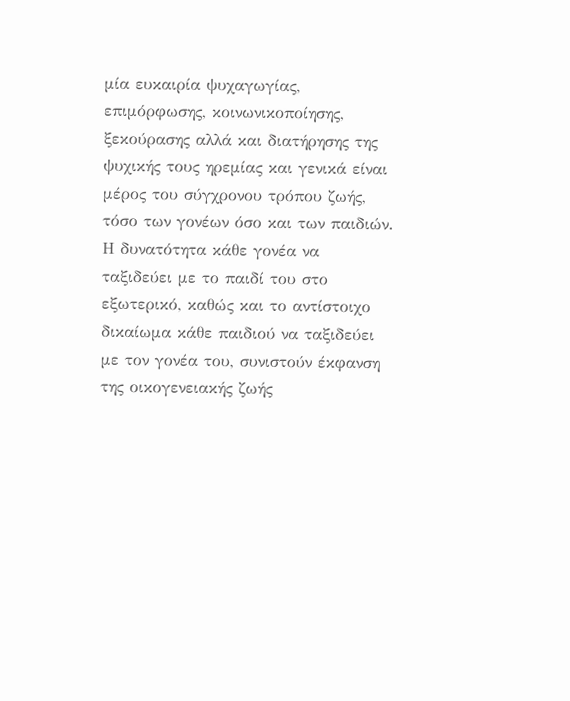μία ευκαιρία ψυχαγωγίας, επιμόρφωσης, κοινωνικοποίησης, ξεκούρασης αλλά και διατήρησης της ψυχικής τους ηρεμίας και γενικά είναι μέρος του σύγχρονου τρόπου ζωής, τόσο των γονέων όσο και των παιδιών. Η δυνατότητα κάθε γονέα να ταξιδεύει με το παιδί του στο εξωτερικό, καθώς και το αντίστοιχο δικαίωμα κάθε παιδιού να ταξιδεύει με τον γονέα του, συνιστούν έκφανση της οικογενειακής ζωής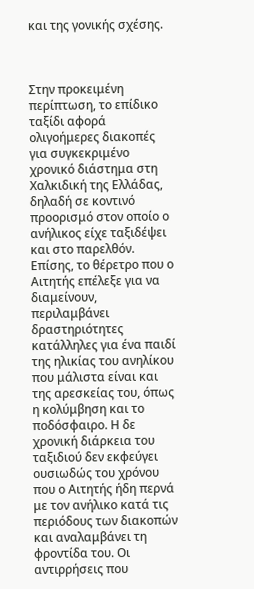και της γονικής σχέσης.



Στην προκειμένη περίπτωση, το επίδικο ταξίδι αφορά ολιγοήμερες διακοπές για συγκεκριμένο χρονικό διάστημα στη Χαλκιδική της Ελλάδας, δηλαδή σε κοντινό προορισμό στον οποίο ο ανήλικος είχε ταξιδέψει και στο παρελθόν. Επίσης, το θέρετρο που ο Αιτητής επέλεξε για να διαμείνουν, περιλαμβάνει δραστηριότητες κατάλληλες για ένα παιδί της ηλικίας του ανηλίκου που μάλιστα είναι και της αρεσκείας του, όπως η κολύμβηση και το ποδόσφαιρο. Η δε χρονική διάρκεια του ταξιδιού δεν εκφεύγει ουσιωδώς του χρόνου που ο Αιτητής ήδη περνά με τον ανήλικο κατά τις περιόδους των διακοπών και αναλαμβάνει τη φροντίδα του. Οι αντιρρήσεις που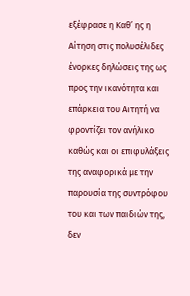εξέφρασε η Καθ’ ης η Αίτηση στις πολυσέλιδες ένορκες δηλώσεις της ως προς την ικανότητα και επάρκεια του Αιτητή να φροντίζει τον ανήλικο καθώς και οι επιφυλάξεις της αναφορικά με την παρουσία της συντρόφου του και των παιδιών της, δεν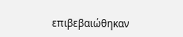επιβεβαιώθηκαν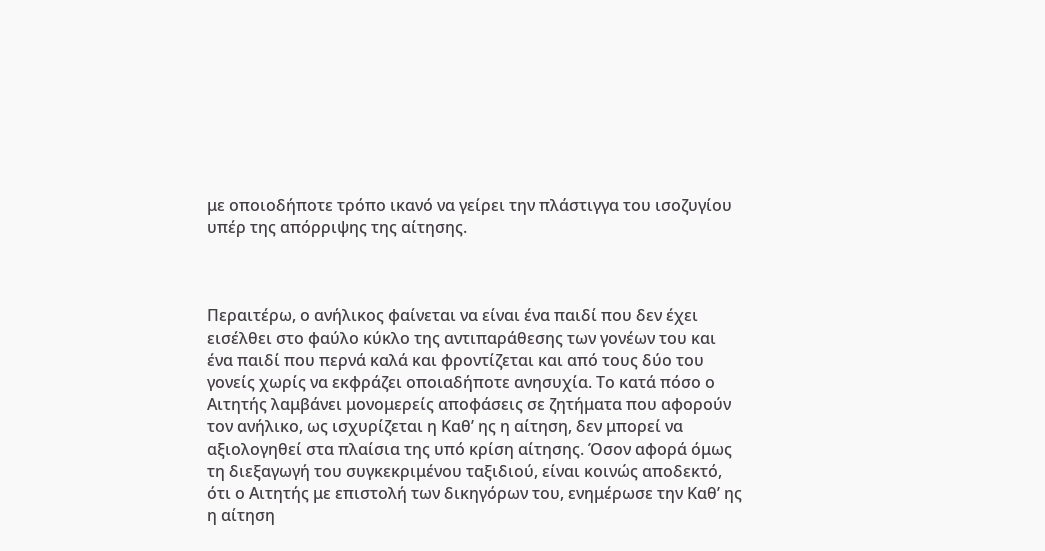με οποιοδήποτε τρόπο ικανό να γείρει την πλάστιγγα του ισοζυγίου υπέρ της απόρριψης της αίτησης.



Περαιτέρω, ο ανήλικος φαίνεται να είναι ένα παιδί που δεν έχει εισέλθει στο φαύλο κύκλο της αντιπαράθεσης των γονέων του και ένα παιδί που περνά καλά και φροντίζεται και από τους δύο του γονείς χωρίς να εκφράζει οποιαδήποτε ανησυχία. Το κατά πόσο ο Αιτητής λαμβάνει μονομερείς αποφάσεις σε ζητήματα που αφορούν τον ανήλικο, ως ισχυρίζεται η Καθ’ ης η αίτηση, δεν μπορεί να αξιολογηθεί στα πλαίσια της υπό κρίση αίτησης. Όσον αφορά όμως τη διεξαγωγή του συγκεκριμένου ταξιδιού, είναι κοινώς αποδεκτό, ότι ο Αιτητής με επιστολή των δικηγόρων του, ενημέρωσε την Καθ’ ης η αίτηση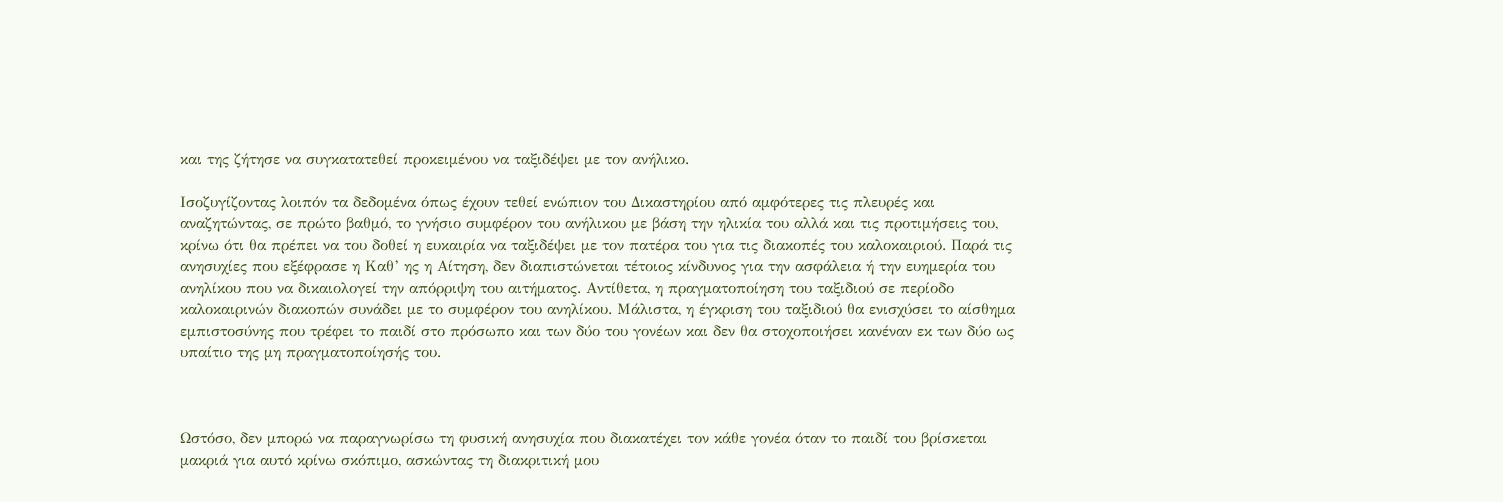και της ζήτησε να συγκατατεθεί προκειμένου να ταξιδέψει με τον ανήλικο.

Ισοζυγίζοντας λοιπόν τα δεδομένα όπως έχουν τεθεί ενώπιον του Δικαστηρίου από αμφότερες τις πλευρές και αναζητώντας, σε πρώτο βαθμό, το γνήσιο συμφέρον του ανήλικου με βάση την ηλικία του αλλά και τις προτιμήσεις του, κρίνω ότι θα πρέπει να του δοθεί η ευκαιρία να ταξιδέψει με τον πατέρα του για τις διακοπές του καλοκαιριού. Παρά τις ανησυχίες που εξέφρασε η Καθ’ ης η Αίτηση, δεν διαπιστώνεται τέτοιος κίνδυνος για την ασφάλεια ή την ευημερία του ανηλίκου που να δικαιολογεί την απόρριψη του αιτήματος. Αντίθετα, η πραγματοποίηση του ταξιδιού σε περίοδο καλοκαιρινών διακοπών συνάδει με το συμφέρον του ανηλίκου. Μάλιστα, η έγκριση του ταξιδιού θα ενισχύσει το αίσθημα εμπιστοσύνης που τρέφει το παιδί στο πρόσωπο και των δύο του γονέων και δεν θα στοχοποιήσει κανέναν εκ των δύο ως υπαίτιο της μη πραγματοποίησής του.



Ωστόσο, δεν μπορώ να παραγνωρίσω τη φυσική ανησυχία που διακατέχει τον κάθε γονέα όταν το παιδί του βρίσκεται μακριά για αυτό κρίνω σκόπιμο, ασκώντας τη διακριτική μου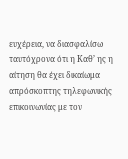ευχέρεια, να διασφαλίσω ταυτόχρονα ότι η Καθ’ ης η αίτηση θα έχει δικαίωμα απρόσκοπτης τηλεφωνικής επικοινωνίας με τον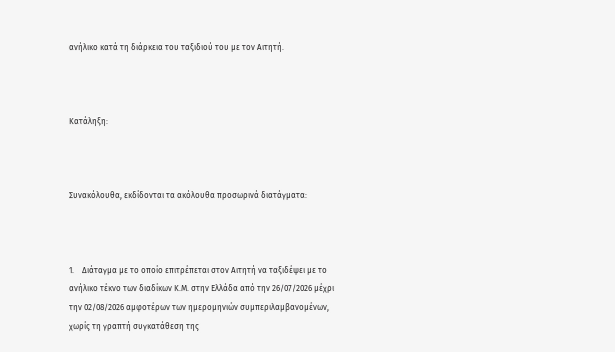ανήλικο κατά τη διάρκεια του ταξιδιού του με τον Αιτητή.



Κατάληξη:



Συνακόλουθα, εκδίδονται τα ακόλουθα προσωρινά διατάγματα:



1.    Διάταγμα με το οποίο επιτρέπεται στον Αιτητή να ταξιδέψει με το ανήλικο τέκνο των διαδίκων Κ.Μ. στην Ελλάδα από την 26/07/2026 μέχρι την 02/08/2026 αμφοτέρων των ημερομηνιών συμπεριλαμβανομένων, χωρίς τη γραπτή συγκατάθεση της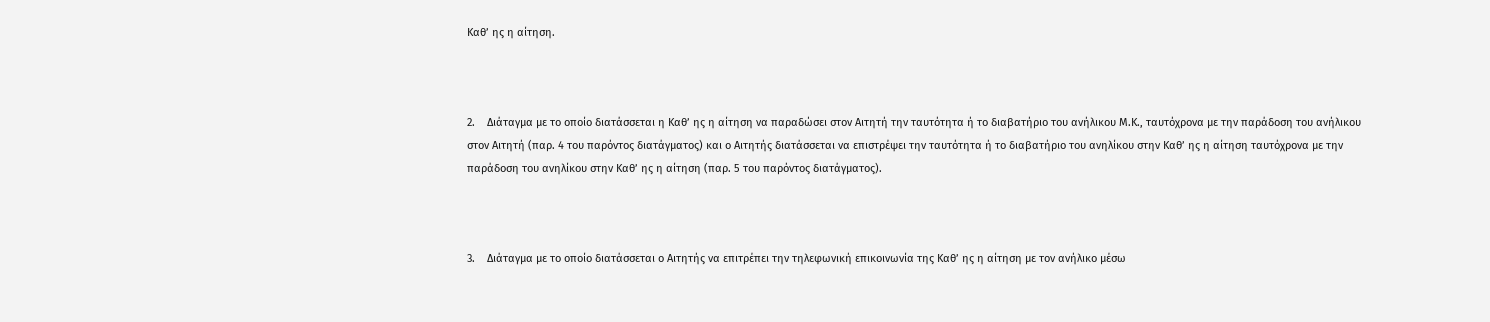Καθ’ ης η αίτηση.



2.    Διάταγμα με το οποίο διατάσσεται η Καθ’ ης η αίτηση να παραδώσει στον Αιτητή την ταυτότητα ή το διαβατήριο του ανήλικου Μ.Κ., ταυτόχρονα με την παράδοση του ανήλικου στον Αιτητή (παρ. 4 του παρόντος διατάγματος) και ο Αιτητής διατάσσεται να επιστρέψει την ταυτότητα ή το διαβατήριο του ανηλίκου στην Καθ’ ης η αίτηση ταυτόχρονα με την παράδοση του ανηλίκου στην Καθ’ ης η αίτηση (παρ. 5 του παρόντος διατάγματος).



3.    Διάταγμα με το οποίο διατάσσεται ο Αιτητής να επιτρέπει την τηλεφωνική επικοινωνία της Καθ’ ης η αίτηση με τον ανήλικο μέσω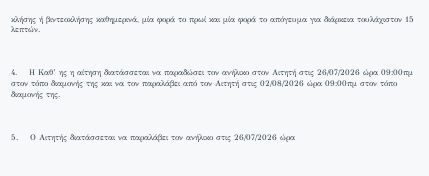κλήσης ή βιντεοκλήσης καθημερινά, μία φορά το πρωί και μία φορά το απόγευμα για διάρκεια τουλάχιστον 15 λεπτών.



4.    Η Καθ’ ης η αίτηση διατάσσεται να παραδώσει τον ανήλικο στον Αιτητή στις 26/07/2026 ώρα 09:00πμ στον τόπο διαμονής της και να τον παραλάβει από τον Αιτητή στις 02/08/2026 ώρα 09:00πμ στον τόπο διαμονής της.



5.    Ο Αιτητής διατάσσεται να παραλάβει τον ανήλικο στις 26/07/2026 ώρα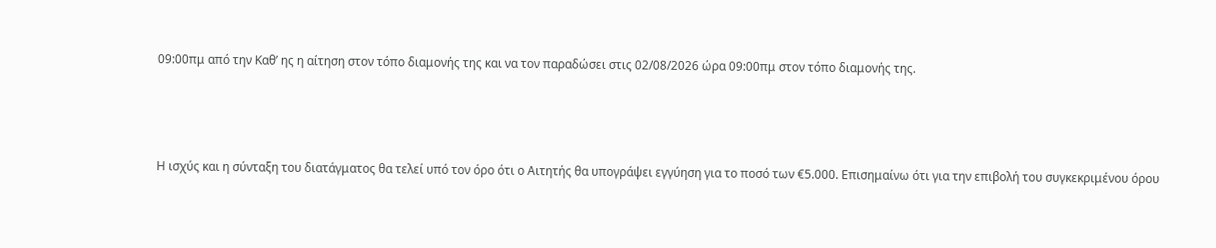09:00πμ από την Καθ’ ης η αίτηση στον τόπο διαμονής της και να τον παραδώσει στις 02/08/2026 ώρα 09:00πμ στον τόπο διαμονής της.



Η ισχύς και η σύνταξη του διατάγματος θα τελεί υπό τον όρο ότι ο Αιτητής θα υπογράψει εγγύηση για το ποσό των €5.000. Επισημαίνω ότι για την επιβολή του συγκεκριμένου όρου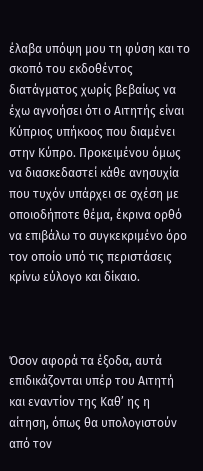έλαβα υπόψη μου τη φύση και το σκοπό του εκδοθέντος διατάγματος χωρίς βεβαίως να έχω αγνοήσει ότι ο Αιτητής είναι Κύπριος υπήκοος που διαμένει στην Κύπρο. Προκειμένου όμως να διασκεδαστεί κάθε ανησυχία που τυχόν υπάρχει σε σχέση με οποιοδήποτε θέμα, έκρινα ορθό να επιβάλω το συγκεκριμένο όρο τον οποίο υπό τις περιστάσεις κρίνω εύλογο και δίκαιο.



Όσον αφορά τα έξοδα, αυτά επιδικάζονται υπέρ του Αιτητή και εναντίον της Καθ’ ης η αίτηση, όπως θα υπολογιστούν από τον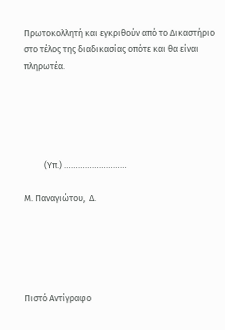Πρωτοκολλητή και εγκριθούν από το Δικαστήριο στο τέλος της διαδικασίας οπότε και θα είναι πληρωτέα.





          (Υπ.) ………………………

Μ. Παναγιώτου,  Δ.





Πιστό Αντίγραφο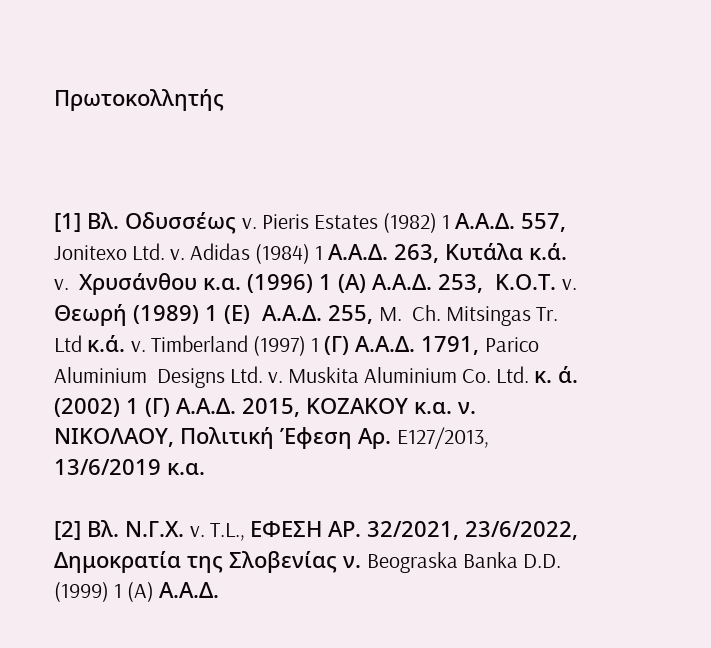Πρωτοκολλητής



[1] Βλ. Οδυσσέως v. Pieris Estates (1982) 1 Α.Α.Δ. 557, Jonitexo Ltd. v. Adidas (1984) 1 Α.Α.Δ. 263, Κυτάλα κ.ά. v.  Χρυσάνθου κ.α. (1996) 1 (Α) Α.Α.Δ. 253,  Κ.Ο.Τ. v. Θεωρή (1989) 1 (Ε)  Α.Α.Δ. 255, M.  Ch. Mitsingas Tr. Ltd κ.ά. v. Timberland (1997) 1 (Γ) Α.Α.Δ. 1791, Parico Aluminium  Designs Ltd. v. Muskita Aluminium Co. Ltd. κ. ά. (2002) 1 (Γ) Α.Α.Δ. 2015, ΚΟΖΑΚΟΥ κ.α. ν. ΝΙΚΟΛΑΟΥ, Πολιτική Έφεση Αρ. E127/2013, 13/6/2019 κ.α.

[2] Βλ. Ν.Γ.Χ. v. T.L., ΕΦΕΣΗ ΑΡ. 32/2021, 23/6/2022, Δημοκρατία της Σλοβενίας ν. Beograska Banka D.D. (1999) 1 (A) Α.Α.Δ.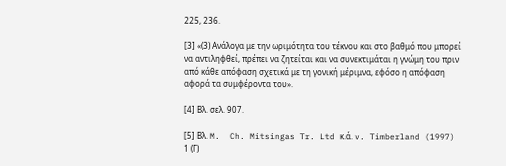225, 236.

[3] «(3) Ανάλογα με την ωριμότητα του τέκνου και στο βαθμό που μπορεί να αντιληφθεί, πρέπει να ζητείται και να συνεκτιμάται η γνώμη του πριν από κάθε απόφαση σχετικά με τη γονική μέριμνα, εφόσο η απόφαση αφορά τα συμφέροντα του».

[4] Βλ. σελ. 907.

[5] Βλ. M.  Ch. Mitsingas Tr. Ltd κ.ά. v. Timberland (1997) 1 (Γ)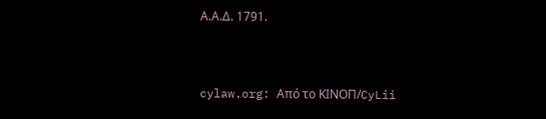Α.Α.Δ. 1791.


cylaw.org: Από το ΚΙΝOΠ/CyLii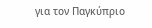για τον Παγκύπριο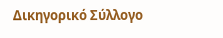Δικηγορικό Σύλλογο